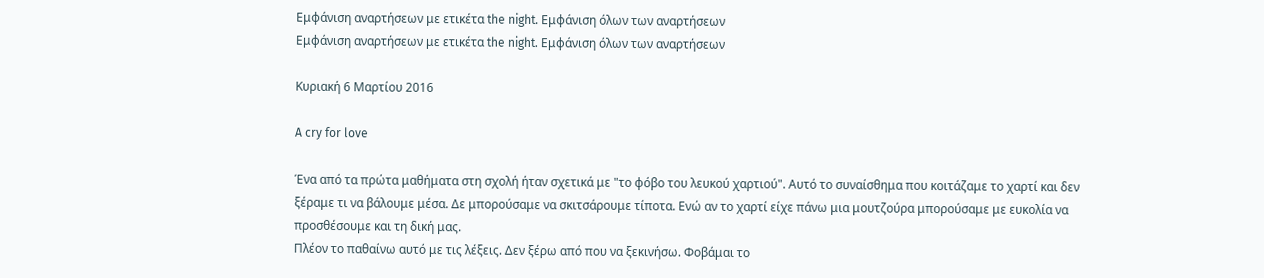Εμφάνιση αναρτήσεων με ετικέτα the night. Εμφάνιση όλων των αναρτήσεων
Εμφάνιση αναρτήσεων με ετικέτα the night. Εμφάνιση όλων των αναρτήσεων

Κυριακή 6 Μαρτίου 2016

A cry for love

Ένα από τα πρώτα μαθήματα στη σχολή ήταν σχετικά με "το φόβο του λευκού χαρτιού". Αυτό το συναίσθημα που κοιτάζαμε το χαρτί και δεν ξέραμε τι να βάλουμε μέσα. Δε μπορούσαμε να σκιτσάρουμε τίποτα. Ενώ αν το χαρτί είχε πάνω μια μουτζούρα μπορούσαμε με ευκολία να προσθέσουμε και τη δική μας.
Πλέον το παθαίνω αυτό με τις λέξεις. Δεν ξέρω από που να ξεκινήσω. Φοβάμαι το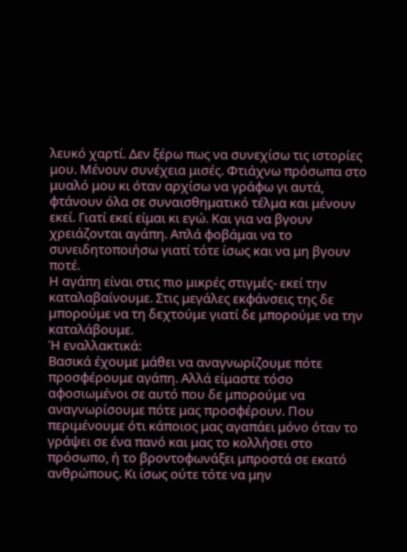λευκό χαρτί. Δεν ξέρω πως να συνεχίσω τις ιστορίες μου. Μένουν συνέχεια μισές. Φτιάχνω πρόσωπα στο μυαλό μου κι όταν αρχίσω να γράφω γι αυτά, φτάνουν όλα σε συναισθηματικό τέλμα και μένουν εκεί. Γιατί εκεί είμαι κι εγώ. Και για να βγουν χρειάζονται αγάπη. Απλά φοβάμαι να το συνειδητοποιήσω γιατί τότε ίσως και να μη βγουν ποτέ.
Η αγάπη είναι στις πιο μικρές στιγμές- εκεί την καταλαβαίνουμε. Στις μεγάλες εκφάνσεις της δε μπορούμε να τη δεχτούμε γιατί δε μπορούμε να την καταλάβουμε.
Ή εναλλακτικά:
Βασικά έχουμε μάθει να αναγνωρίζουμε πότε προσφέρουμε αγάπη. Αλλά είμαστε τόσο αφοσιωμένοι σε αυτό που δε μπορούμε να αναγνωρίσουμε πότε μας προσφέρουν. Που περιμένουμε ότι κάποιος μας αγαπάει μόνο όταν το γράψει σε ένα πανό και μας το κολλήσει στο πρόσωπο, ή το βροντοφωνάξει μπροστά σε εκατό ανθρώπους. Κι ίσως ούτε τότε να μην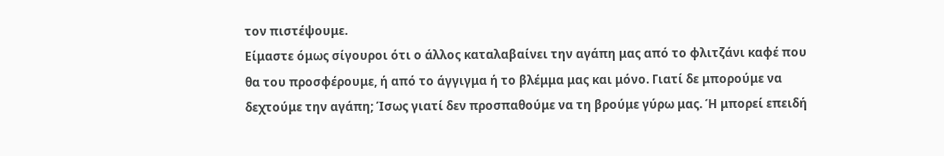τον πιστέψουμε.
Είμαστε όμως σίγουροι ότι ο άλλος καταλαβαίνει την αγάπη μας από το φλιτζάνι καφέ που θα του προσφέρουμε, ή από το άγγιγμα ή το βλέμμα μας και μόνο. Γιατί δε μπορούμε να δεχτούμε την αγάπη; Ίσως γιατί δεν προσπαθούμε να τη βρούμε γύρω μας. Ή μπορεί επειδή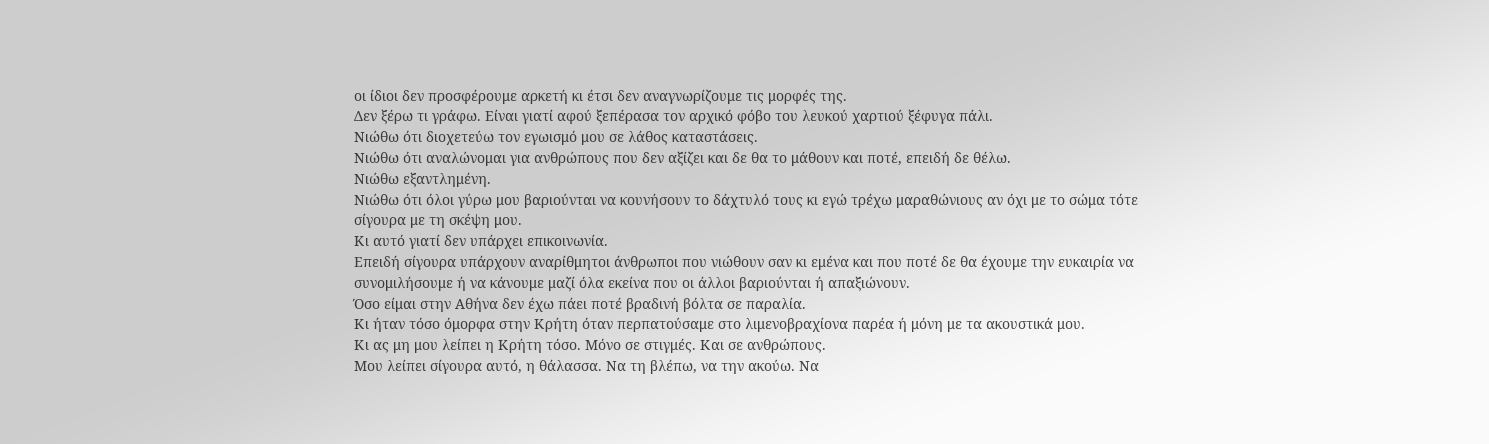οι ίδιοι δεν προσφέρουμε αρκετή κι έτσι δεν αναγνωρίζουμε τις μορφές της.
Δεν ξέρω τι γράφω. Είναι γιατί αφού ξεπέρασα τον αρχικό φόβο του λευκού χαρτιού ξέφυγα πάλι.
Νιώθω ότι διοχετεύω τον εγωισμό μου σε λάθος καταστάσεις.
Νιώθω ότι αναλώνομαι για ανθρώπους που δεν αξίζει και δε θα το μάθουν και ποτέ, επειδή δε θέλω.
Νιώθω εξαντλημένη.
Νιώθω ότι όλοι γύρω μου βαριούνται να κουνήσουν το δάχτυλό τους κι εγώ τρέχω μαραθώνιους αν όχι με το σώμα τότε σίγουρα με τη σκέψη μου.
Κι αυτό γιατί δεν υπάρχει επικοινωνία.
Επειδή σίγουρα υπάρχουν αναρίθμητοι άνθρωποι που νιώθουν σαν κι εμένα και που ποτέ δε θα έχουμε την ευκαιρία να συνομιλήσουμε ή να κάνουμε μαζί όλα εκείνα που οι άλλοι βαριούνται ή απαξιώνουν.
Όσο είμαι στην Αθήνα δεν έχω πάει ποτέ βραδινή βόλτα σε παραλία.
Κι ήταν τόσο όμορφα στην Κρήτη όταν περπατούσαμε στο λιμενοβραχίονα παρέα ή μόνη με τα ακουστικά μου.
Κι ας μη μου λείπει η Κρήτη τόσο. Μόνο σε στιγμές. Και σε ανθρώπους.
Μου λείπει σίγουρα αυτό, η θάλασσα. Να τη βλέπω, να την ακούω. Να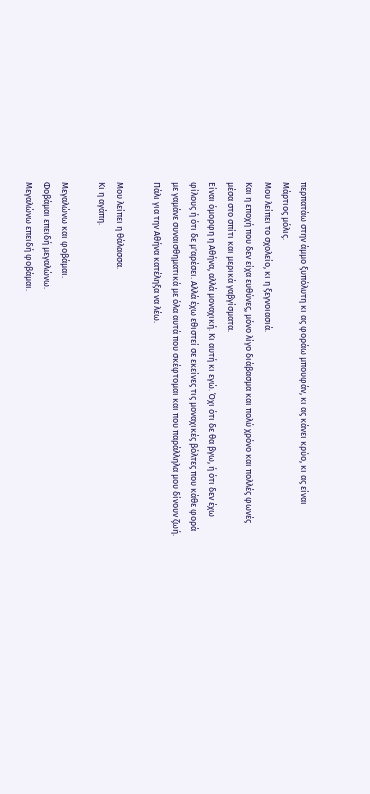περπατάω στην άμμο ξυπόλυτη κι ας φοράω μπουφάν, κι ας κάνει κρύο, κι ας είναι Μάρτιος μόλις.
Μου λείπει το σχολείο, κι η ξεγνοιασιά.
Και η εποχή που δεν είχα ευθύνες, μόνο λίγο διάβασμα και πολύ χρόνο και πολλές φωνές μέσα στο σπίτι και μερικά γαβγίσματα.
Είναι όμορφη η Αθήνα, αλλά μοναχική. Κι αυτή κι εγώ. Όχι ότι δε θα βγω, ή ότι δεν έχω φίλους ή ότι δε μ'αρέσει. Αλλά έχω εθιστεί σε εκείνες τις μοναχικές βόλτες που κάθε φορά με γαμάνε συναισθηματικά με όλα αυτά που σκέφτομαι και που παράλληλα μου δίνουν ζωή.
Πάλι για την Αθήνα κατέληξα να λέω.

Μου λείπει η θάλασσα.
Κι η αγάπη.

Μεγαλώνω και φοβάμαι.
Φοβάμαι επειδή μεγαλώνω.
Μεγαλώνω επειδή φοβάμαι.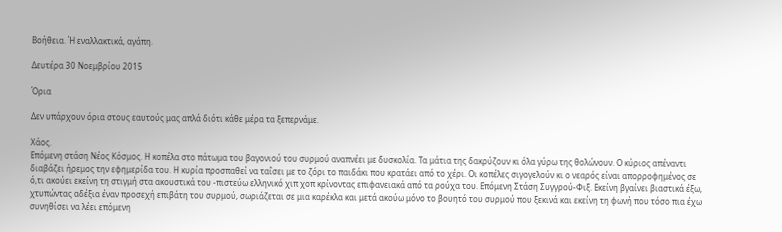Βοήθεια. Ή εναλλακτικά, αγάπη.

Δευτέρα 30 Νοεμβρίου 2015

Όρια

Δεν υπάρχουν όρια στους εαυτούς μας απλά διότι κάθε μέρα τα ξεπερνάμε.

Χάος.
Επόμενη στάση Νέος Κόσμος. Η κοπέλα στο πάτωμα του βαγονιού του συρμού αναπνέει με δυσκολία. Τα μάτια της δακρύζουν κι όλα γύρω της θολώνουν. Ο κύριος απέναντι διαβάζει ήρεμος την εφημερίδα του. Η κυρία προσπαθεί να ταΐσει με το ζόρι το παιδάκι που κρατάει από το χέρι. Οι κοπέλες σιγογελούν κι ο νεαρός είναι απορροφημένος σε ό,τι ακούει εκείνη τη στιγμή στα ακουστικά του -πιστεύω ελληνικό χιπ χοπ κρίνοντας επιφανειακά από τα ρούχα του. Επόμενη Στάση Συγγρού-Φιξ. Εκείνη βγαίνει βιαστικά έξω, χτυπώντας αδέξια έναν προσεχή επιβάτη του συρμού, σωριάζεται σε μια καρέκλα και μετά ακούω μόνο το βουητό του συρμού που ξεκινά και εκείνη τη φωνή που τόσο πια έχω συνηθίσει να λέει επόμενη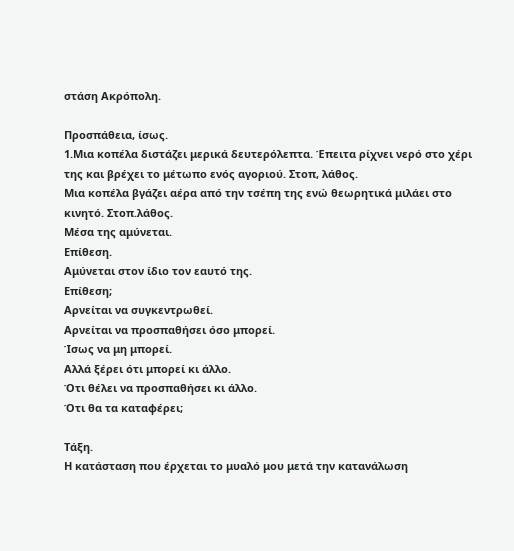στάση Ακρόπολη.

Προσπάθεια, ίσως.
1.Μια κοπέλα διστάζει μερικά δευτερόλεπτα. Έπειτα ρίχνει νερό στο χέρι της και βρέχει το μέτωπο ενός αγοριού. Στοπ, λάθος.
Μια κοπέλα βγάζει αέρα από την τσέπη της ενώ θεωρητικά μιλάει στο κινητό. Στοπ.λάθος.
Μέσα της αμύνεται.
Επίθεση.
Αμύνεται στον ίδιο τον εαυτό της.
Επίθεση;
Αρνείται να συγκεντρωθεί.
Αρνείται να προσπαθήσει όσο μπορεί.
Ίσως να μη μπορεί.
Αλλά ξέρει ότι μπορεί κι άλλο.
Ότι θέλει να προσπαθήσει κι άλλο.
Ότι θα τα καταφέρει;

Τάξη.
Η κατάσταση που έρχεται το μυαλό μου μετά την κατανάλωση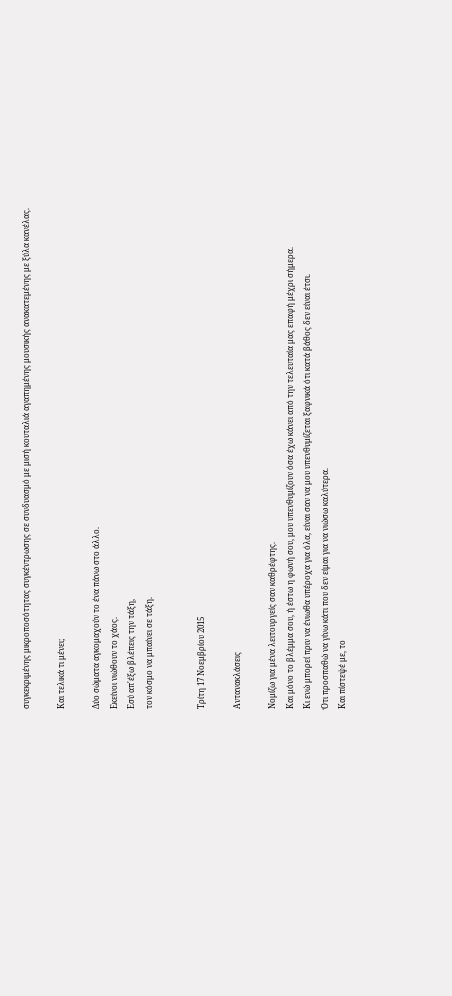συγκεκριμένης μικροποσότητας συγκέντρωσης σε συνδυασμό με μισή κουταλιά αγαπημένης μουσικής ανακατεμένης με ξύλα κανέλας.

Και τελικά τι μένει;

Δύο σώματα αγκομαχούν το ένα πάνω στο άλλο.
Εκείνοι νιώθουν το χάος.
Εσύ απ'έξω βλέπεις την τάξη,
τον κόσμο να μπαίνει σε τάξη.


Τρίτη 17 Νοεμβρίου 2015

Αντανακλάσεις

Νομίζω για μένα λειτουργείς σαν καθρέφτης.
Και μόνο το βλέμμα σου, ή έστω η φωνή σου, μου υπενθυμίζουν όσα έχω κάνει από την τελευταία μας επαφή μέχρι σήμερα.
Κι ενώ μπορεί πριν να ένιωθα υπέροχα για όλα, είναι σαν να μου υπενθυμίζεται ξαφνικά ότι κατά βάθος δεν είναι έτσι.
Ότι προσπαθώ να γίνω κάτι που δεν είμαι για να νιώσω καλύτερα.
Και πίστεψέ με, το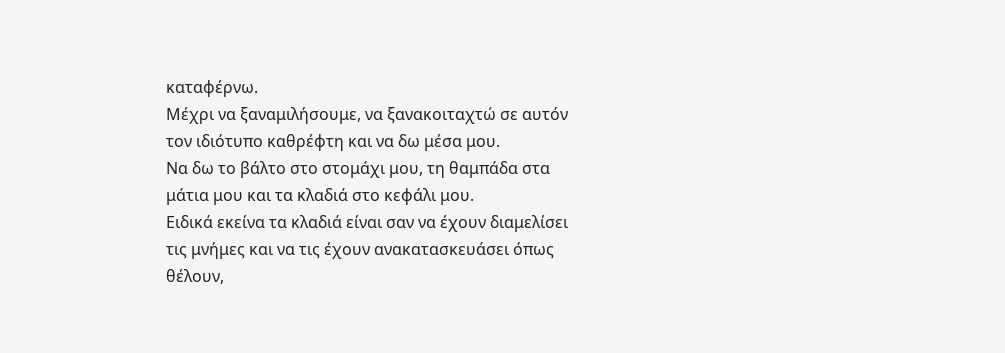καταφέρνω.
Μέχρι να ξαναμιλήσουμε, να ξανακοιταχτώ σε αυτόν τον ιδιότυπο καθρέφτη και να δω μέσα μου.
Να δω το βάλτο στο στομάχι μου, τη θαμπάδα στα μάτια μου και τα κλαδιά στο κεφάλι μου.
Ειδικά εκείνα τα κλαδιά είναι σαν να έχουν διαμελίσει τις μνήμες και να τις έχουν ανακατασκευάσει όπως θέλουν,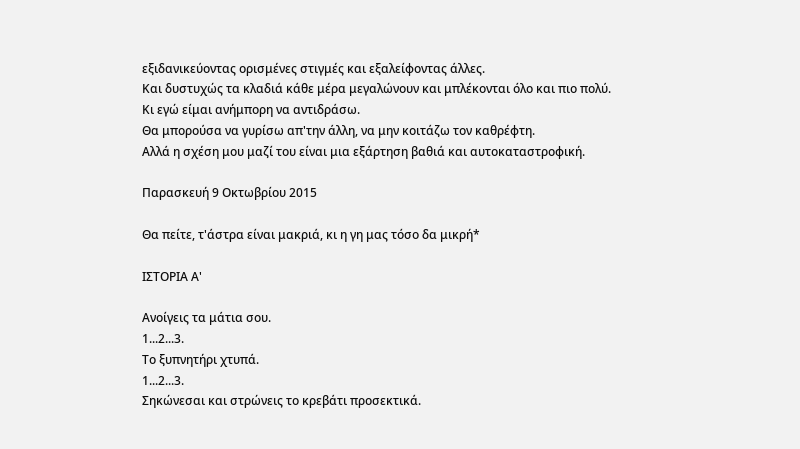εξιδανικεύοντας ορισμένες στιγμές και εξαλείφοντας άλλες.
Και δυστυχώς τα κλαδιά κάθε μέρα μεγαλώνουν και μπλέκονται όλο και πιο πολύ.
Κι εγώ είμαι ανήμπορη να αντιδράσω.
Θα μπορούσα να γυρίσω απ'την άλλη, να μην κοιτάζω τον καθρέφτη.
Αλλά η σχέση μου μαζί του είναι μια εξάρτηση βαθιά και αυτοκαταστροφική.

Παρασκευή 9 Οκτωβρίου 2015

Θα πείτε, τ'άστρα είναι μακριά, κι η γη μας τόσο δα μικρή*

ΙΣΤΟΡΙΑ Α'

Ανοίγεις τα μάτια σου.
1...2...3.
Το ξυπνητήρι χτυπά.
1...2...3.
Σηκώνεσαι και στρώνεις το κρεβάτι προσεκτικά.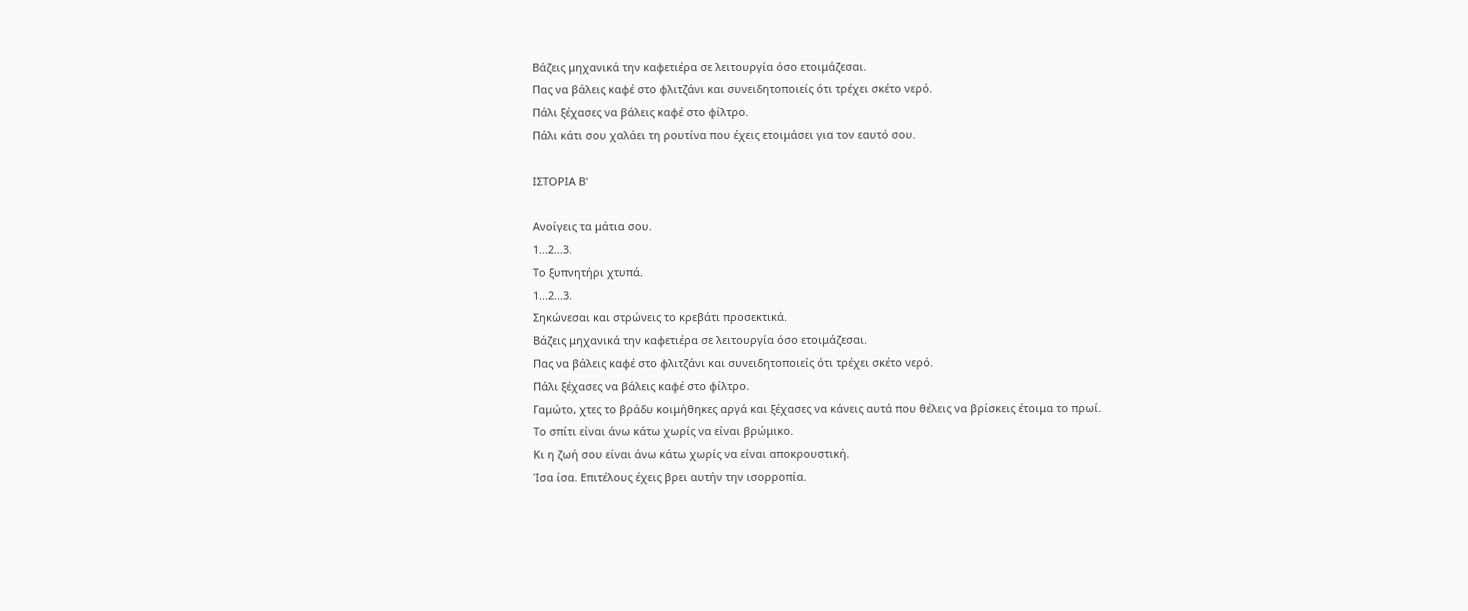Βάζεις μηχανικά την καφετιέρα σε λειτουργία όσο ετοιμάζεσαι.
Πας να βάλεις καφέ στο φλιτζάνι και συνειδητοποιείς ότι τρέχει σκέτο νερό.
Πάλι ξέχασες να βάλεις καφέ στο φίλτρο.
Πάλι κάτι σου χαλάει τη ρουτίνα που έχεις ετοιμάσει για τον εαυτό σου.

ΙΣΤΟΡΙΑ Β'

Ανοίγεις τα μάτια σου.
1...2...3.
Το ξυπνητήρι χτυπά.
1...2...3.
Σηκώνεσαι και στρώνεις το κρεβάτι προσεκτικά.
Βάζεις μηχανικά την καφετιέρα σε λειτουργία όσο ετοιμάζεσαι.
Πας να βάλεις καφέ στο φλιτζάνι και συνειδητοποιείς ότι τρέχει σκέτο νερό.
Πάλι ξέχασες να βάλεις καφέ στο φίλτρο.
Γαμώτο, χτες το βράδυ κοιμήθηκες αργά και ξέχασες να κάνεις αυτά που θέλεις να βρίσκεις έτοιμα το πρωί.
Το σπίτι είναι άνω κάτω χωρίς να είναι βρώμικο.
Κι η ζωή σου είναι άνω κάτω χωρίς να είναι αποκρουστική.
Ίσα ίσα. Επιτέλους έχεις βρει αυτήν την ισορροπία.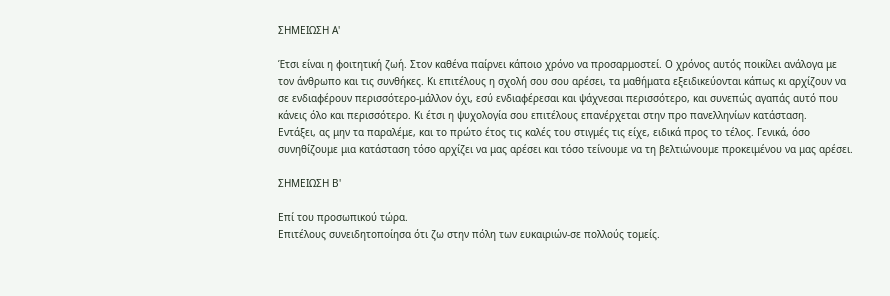ΣΗΜΕΙΩΣΗ Α'

Έτσι είναι η φοιτητική ζωή. Στον καθένα παίρνει κάποιο χρόνο να προσαρμοστεί. Ο χρόνος αυτός ποικίλει ανάλογα με τον άνθρωπο και τις συνθήκες. Κι επιτέλους η σχολή σου σου αρέσει, τα μαθήματα εξειδικεύονται κάπως κι αρχίζουν να σε ενδιαφέρουν περισσότερο-μάλλον όχι, εσύ ενδιαφέρεσαι και ψάχνεσαι περισσότερο, και συνεπώς αγαπάς αυτό που κάνεις όλο και περισσότερο. Κι έτσι η ψυχολογία σου επιτέλους επανέρχεται στην προ πανελληνίων κατάσταση.
Εντάξει, ας μην τα παραλέμε, και το πρώτο έτος τις καλές του στιγμές τις είχε, ειδικά προς το τέλος. Γενικά, όσο συνηθίζουμε μια κατάσταση τόσο αρχίζει να μας αρέσει και τόσο τείνουμε να τη βελτιώνουμε προκειμένου να μας αρέσει.

ΣΗΜΕΙΩΣΗ Β'

Επί του προσωπικού τώρα.
Επιτέλους συνειδητοποίησα ότι ζω στην πόλη των ευκαιριών-σε πολλούς τομείς.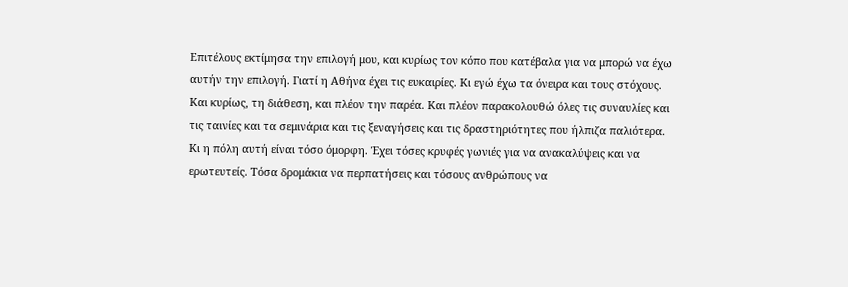Επιτέλους εκτίμησα την επιλογή μου, και κυρίως τον κόπο που κατέβαλα για να μπορώ να έχω αυτήν την επιλογή. Γιατί η Αθήνα έχει τις ευκαιρίες. Κι εγώ έχω τα όνειρα και τους στόχους. Και κυρίως, τη διάθεση, και πλέον την παρέα. Και πλέον παρακολουθώ όλες τις συναυλίες και τις ταινίες και τα σεμινάρια και τις ξεναγήσεις και τις δραστηριότητες που ήλπιζα παλιότερα. Κι η πόλη αυτή είναι τόσο όμορφη. Έχει τόσες κρυφές γωνιές για να ανακαλύψεις και να ερωτευτείς. Τόσα δρομάκια να περπατήσεις και τόσους ανθρώπους να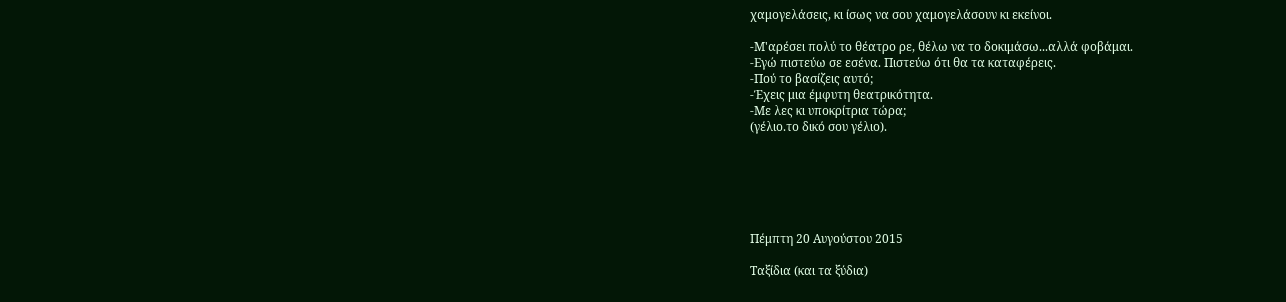χαμογελάσεις, κι ίσως να σου χαμογελάσουν κι εκείνοι.

-Μ'αρέσει πολύ το θέατρο ρε, θέλω να το δοκιμάσω...αλλά φοβάμαι.
-Εγώ πιστεύω σε εσένα. Πιστεύω ότι θα τα καταφέρεις.
-Πού το βασίζεις αυτό;
-Έχεις μια έμφυτη θεατρικότητα.
-Με λες κι υποκρίτρια τώρα;
(γέλιο.το δικό σου γέλιο).






Πέμπτη 20 Αυγούστου 2015

Ταξίδια (και τα ξύδια)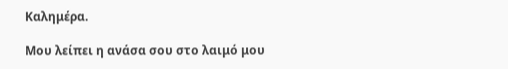Καλημέρα.

Μου λείπει η ανάσα σου στο λαιμό μου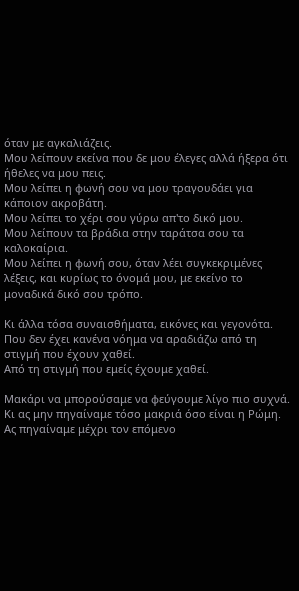όταν με αγκαλιάζεις.
Μου λείπουν εκείνα που δε μου έλεγες αλλά ήξερα ότι ήθελες να μου πεις.
Μου λείπει η φωνή σου να μου τραγουδάει για κάποιον ακροβάτη.
Μου λείπει το χέρι σου γύρω απ'το δικό μου.
Μου λείπουν τα βράδια στην ταράτσα σου τα καλοκαίρια.
Μου λείπει η φωνή σου, όταν λέει συγκεκριμένες λέξεις, και κυρίως το όνομά μου, με εκείνο το μοναδικά δικό σου τρόπο.

Κι άλλα τόσα συναισθήματα, εικόνες και γεγονότα.
Που δεν έχει κανένα νόημα να αραδιάζω από τη στιγμή που έχουν χαθεί.
Από τη στιγμή που εμείς έχουμε χαθεί.

Μακάρι να μπορούσαμε να φεύγουμε λίγο πιο συχνά. Κι ας μην πηγαίναμε τόσο μακριά όσο είναι η Ρώμη. Ας πηγαίναμε μέχρι τον επόμενο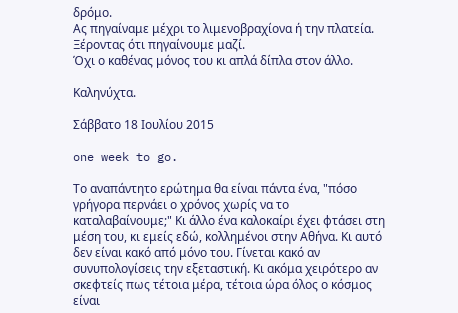δρόμο.
Ας πηγαίναμε μέχρι το λιμενοβραχίονα ή την πλατεία.
Ξέροντας ότι πηγαίνουμε μαζί.
Όχι ο καθένας μόνος του κι απλά δίπλα στον άλλο.

Καληνύχτα.

Σάββατο 18 Ιουλίου 2015

one week to go.

Το αναπάντητο ερώτημα θα είναι πάντα ένα, "πόσο γρήγορα περνάει ο χρόνος χωρίς να το καταλαβαίνουμε;" Κι άλλο ένα καλοκαίρι έχει φτάσει στη μέση του, κι εμείς εδώ, κολλημένοι στην Αθήνα. Κι αυτό δεν είναι κακό από μόνο του. Γίνεται κακό αν συνυπολογίσεις την εξεταστική. Κι ακόμα χειρότερο αν σκεφτείς πως τέτοια μέρα, τέτοια ώρα όλος ο κόσμος είναι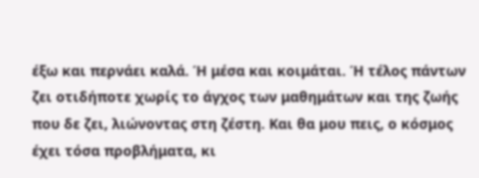έξω και περνάει καλά. Ή μέσα και κοιμάται. Ή τέλος πάντων ζει οτιδήποτε χωρίς το άγχος των μαθημάτων και της ζωής που δε ζει, λιώνοντας στη ζέστη. Και θα μου πεις, ο κόσμος έχει τόσα προβλήματα, κι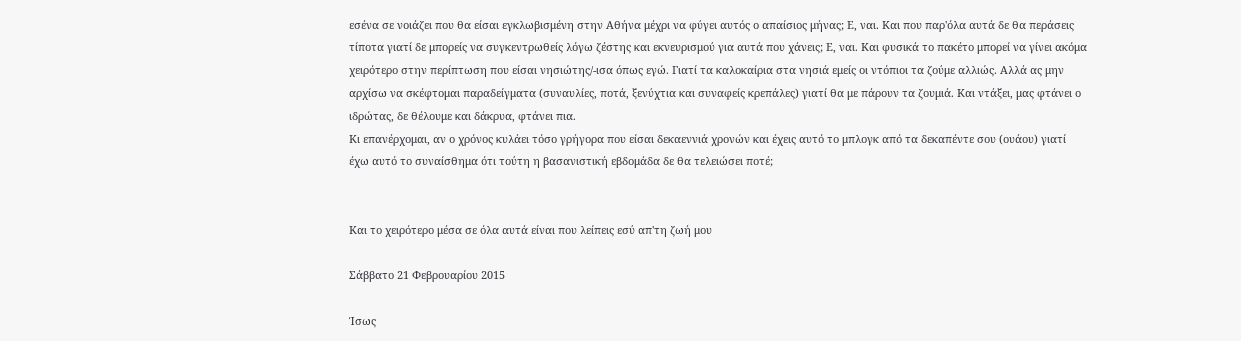εσένα σε νοιάζει που θα είσαι εγκλωβισμένη στην Αθήνα μέχρι να φύγει αυτός ο απαίσιος μήνας; Ε, ναι. Και που παρ'όλα αυτά δε θα περάσεις τίποτα γιατί δε μπορείς να συγκεντρωθείς λόγω ζέστης και εκνευρισμού για αυτά που χάνεις; Ε, ναι. Και φυσικά το πακέτο μπορεί να γίνει ακόμα χειρότερο στην περίπτωση που είσαι νησιώτης/-ισα όπως εγώ. Γιατί τα καλοκαίρια στα νησιά εμείς οι ντόπιοι τα ζούμε αλλιώς. Αλλά ας μην αρχίσω να σκέφτομαι παραδείγματα (συναυλίες, ποτά, ξενύχτια και συναφείς κρεπάλες) γιατί θα με πάρουν τα ζουμιά. Και ντάξει, μας φτάνει ο ιδρώτας, δε θέλουμε και δάκρυα, φτάνει πια.
Κι επανέρχομαι, αν ο χρόνος κυλάει τόσο γρήγορα που είσαι δεκαεννιά χρονών και έχεις αυτό το μπλογκ από τα δεκαπέντε σου (ουάου) γιατί έχω αυτό το συναίσθημα ότι τούτη η βασανιστική εβδομάδα δε θα τελειώσει ποτέ;


Και το χειρότερο μέσα σε όλα αυτά είναι που λείπεις εσύ απ'τη ζωή μου

Σάββατο 21 Φεβρουαρίου 2015

Ίσως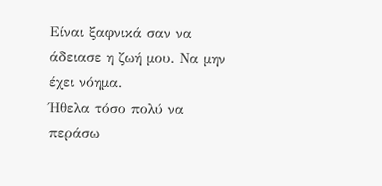Είναι ξαφνικά σαν να άδειασε η ζωή μου. Να μην έχει νόημα.
Ήθελα τόσο πολύ να περάσω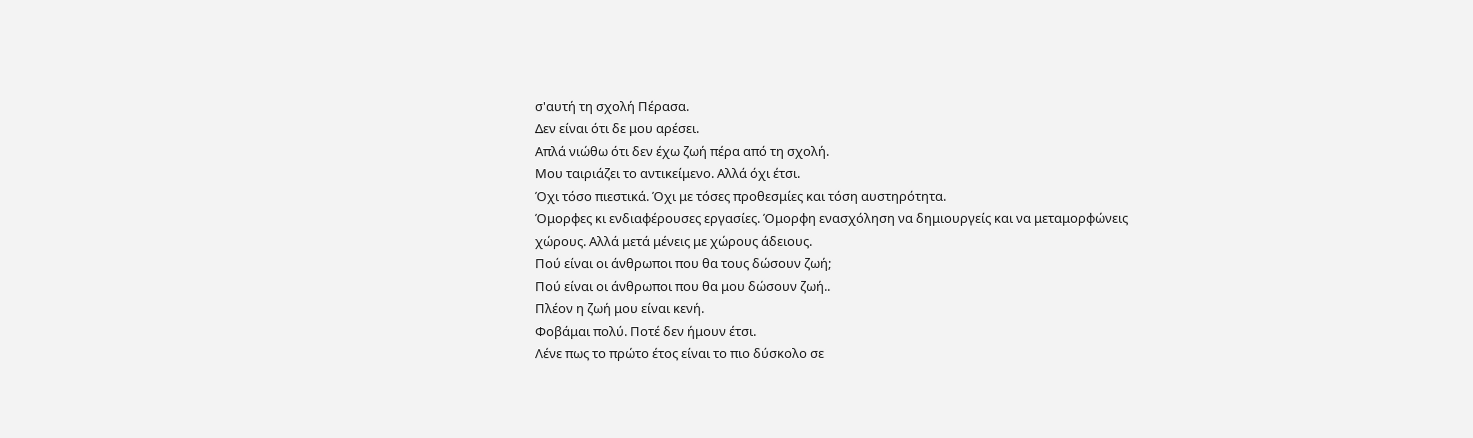σ'αυτή τη σχολή Πέρασα.
Δεν είναι ότι δε μου αρέσει.
Απλά νιώθω ότι δεν έχω ζωή πέρα από τη σχολή.
Μου ταιριάζει το αντικείμενο. Αλλά όχι έτσι.
Όχι τόσο πιεστικά. Όχι με τόσες προθεσμίες και τόση αυστηρότητα.
Όμορφες κι ενδιαφέρουσες εργασίες. Όμορφη ενασχόληση να δημιουργείς και να μεταμορφώνεις χώρους. Αλλά μετά μένεις με χώρους άδειους.
Πού είναι οι άνθρωποι που θα τους δώσουν ζωή;
Πού είναι οι άνθρωποι που θα μου δώσουν ζωή..
Πλέον η ζωή μου είναι κενή.
Φοβάμαι πολύ. Ποτέ δεν ήμουν έτσι.
Λένε πως το πρώτο έτος είναι το πιο δύσκολο σε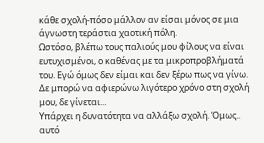κάθε σχολή-πόσο μάλλον αν είσαι μόνος σε μια άγνωστη τεράστια χαοτική πόλη.
Ωστόσο, βλέπω τους παλιούς μου φίλους να είναι ευτυχισμένοι, ο καθένας με τα μικροπροβλήματά του. Εγώ όμως δεν είμαι και δεν ξέρω πως να γίνω. Δε μπορώ να αφιερώνω λιγότερο χρόνο στη σχολή μου, δε γίνεται...
Υπάρχει η δυνατότητα να αλλάξω σχολή. Όμως.. αυτό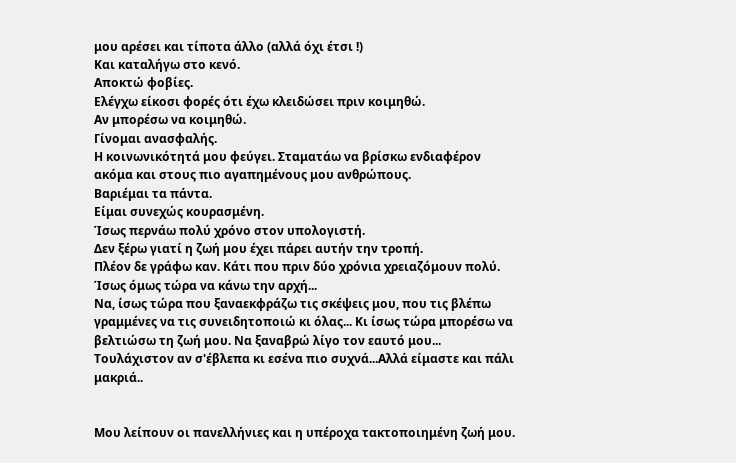μου αρέσει και τίποτα άλλο (αλλά όχι έτσι !)
Και καταλήγω στο κενό.
Αποκτώ φοβίες.
Ελέγχω είκοσι φορές ότι έχω κλειδώσει πριν κοιμηθώ.
Αν μπορέσω να κοιμηθώ.
Γίνομαι ανασφαλής.
Η κοινωνικότητά μου φεύγει. Σταματάω να βρίσκω ενδιαφέρον ακόμα και στους πιο αγαπημένους μου ανθρώπους.
Βαριέμαι τα πάντα.
Είμαι συνεχώς κουρασμένη.
Ίσως περνάω πολύ χρόνο στον υπολογιστή.
Δεν ξέρω γιατί η ζωή μου έχει πάρει αυτήν την τροπή.
Πλέον δε γράφω καν. Κάτι που πριν δύο χρόνια χρειαζόμουν πολύ.
Ίσως όμως τώρα να κάνω την αρχή...
Να, ίσως τώρα που ξαναεκφράζω τις σκέψεις μου, που τις βλέπω γραμμένες να τις συνειδητοποιώ κι όλας... Κι ίσως τώρα μπορέσω να βελτιώσω τη ζωή μου. Να ξαναβρώ λίγο τον εαυτό μου...
Τουλάχιστον αν σ'έβλεπα κι εσένα πιο συχνά...Αλλά είμαστε και πάλι μακριά..


Μου λείπουν οι πανελλήνιες και η υπέροχα τακτοποιημένη ζωή μου.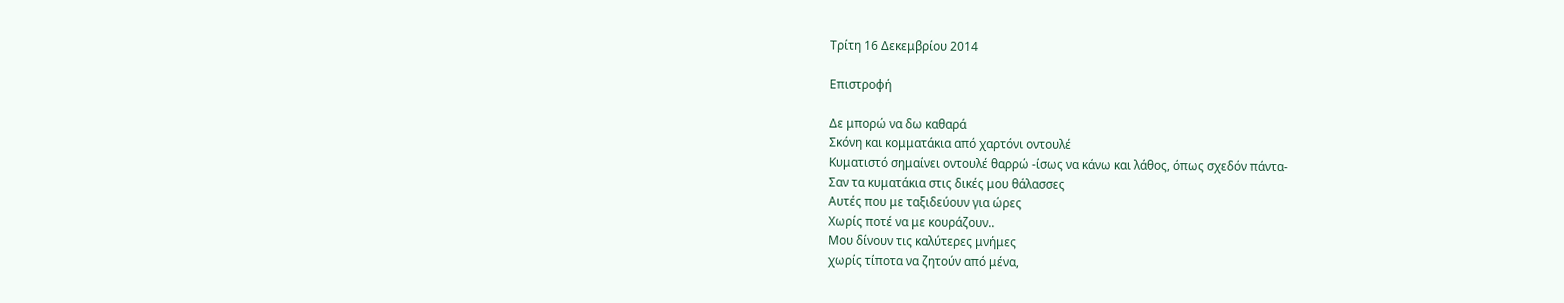Τρίτη 16 Δεκεμβρίου 2014

Επιστροφή

Δε μπορώ να δω καθαρά
Σκόνη και κομματάκια από χαρτόνι οντουλέ
Κυματιστό σημαίνει οντουλέ θαρρώ -ίσως να κάνω και λάθος, όπως σχεδόν πάντα-
Σαν τα κυματάκια στις δικές μου θάλασσες
Αυτές που με ταξιδεύουν για ώρες
Χωρίς ποτέ να με κουράζουν..
Μου δίνουν τις καλύτερες μνήμες
χωρίς τίποτα να ζητούν από μένα,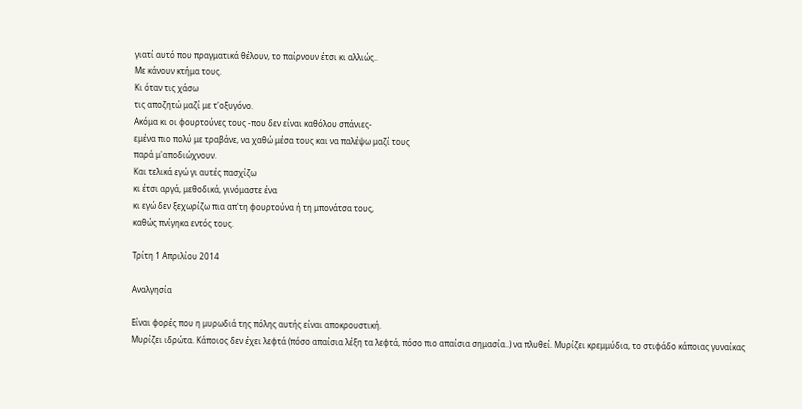γιατί αυτό που πραγματικά θέλουν, το παίρνουν έτσι κι αλλιώς..
Με κάνουν κτήμα τους.
Κι όταν τις χάσω
τις αποζητώ μαζί με τ'οξυγόνο.
Ακόμα κι οι φουρτούνες τους -που δεν είναι καθόλου σπάνιες-
εμένα πιο πολύ με τραβάνε, να χαθώ μέσα τους και να παλέψω μαζί τους
παρά μ'αποδιώχνουν.
Και τελικά εγώ γι αυτές πασχίζω
κι έτσι αργά, μεθοδικά, γινόμαστε ένα
κι εγώ δεν ξεχωρίζω πια απ'τη φουρτούνα ή τη μπονάτσα τους,
καθώς πνίγηκα εντός τους.

Τρίτη 1 Απριλίου 2014

Αναλγησία

Είναι φορές που η μυρωδιά της πόλης αυτής είναι αποκρουστική.
Μυρίζει ιδρώτα. Κάποιος δεν έχει λεφτά (πόσο απαίσια λέξη τα λεφτά, πόσο πιο απαίσια σημασία..) να πλυθεί. Μυρίζει κρεμμύδια, το στιφάδο κάποιας γυναίκας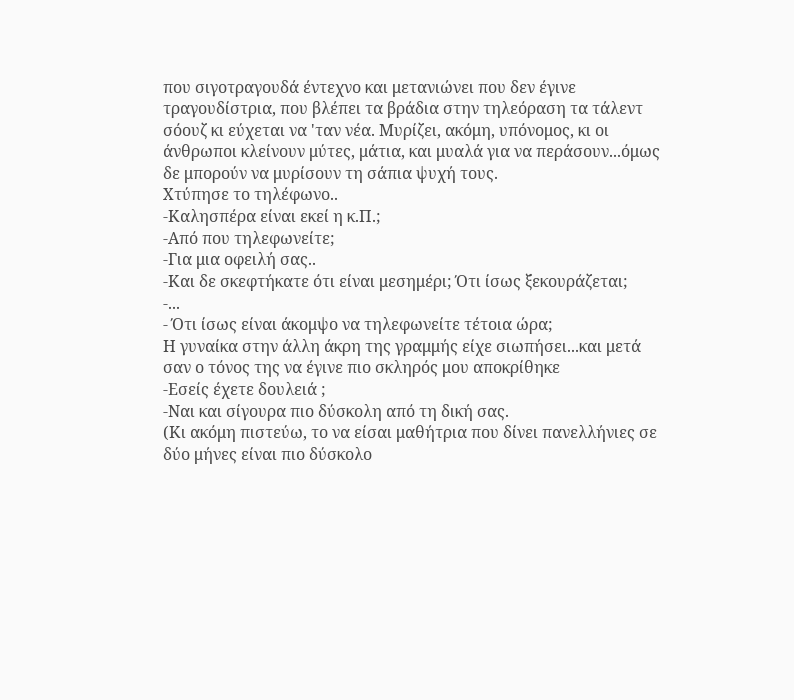που σιγοτραγουδά έντεχνο και μετανιώνει που δεν έγινε τραγουδίστρια, που βλέπει τα βράδια στην τηλεόραση τα τάλεντ σόουζ κι εύχεται να 'ταν νέα. Μυρίζει, ακόμη, υπόνομος, κι οι άνθρωποι κλείνουν μύτες, μάτια, και μυαλά για να περάσουν...όμως δε μπορούν να μυρίσουν τη σάπια ψυχή τους.
Χτύπησε το τηλέφωνο..
-Καλησπέρα είναι εκεί η κ.Π.;
-Από που τηλεφωνείτε;
-Για μια οφειλή σας..
-Και δε σκεφτήκατε ότι είναι μεσημέρι; Ότι ίσως ξεκουράζεται;
-...
- Ότι ίσως είναι άκομψο να τηλεφωνείτε τέτοια ώρα;
Η γυναίκα στην άλλη άκρη της γραμμής είχε σιωπήσει...και μετά σαν ο τόνος της να έγινε πιο σκληρός μου αποκρίθηκε
-Εσείς έχετε δουλειά ;
-Ναι και σίγουρα πιο δύσκολη από τη δική σας.
(Κι ακόμη πιστεύω, το να είσαι μαθήτρια που δίνει πανελλήνιες σε δύο μήνες είναι πιο δύσκολο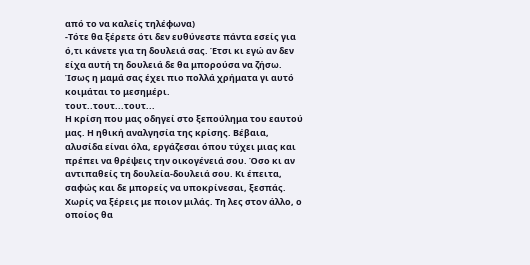από το να καλείς τηλέφωνα)
-Τότε θα ξέρετε ότι δεν ευθύνεστε πάντα εσείς για ό,τι κάνετε για τη δουλειά σας. Έτσι κι εγώ αν δεν είχα αυτή τη δουλειά δε θα μπορούσα να ζήσω. Ίσως η μαμά σας έχει πιο πολλά χρήματα γι αυτό κοιμάται το μεσημέρι.
τουτ..τουτ...τουτ...
Η κρίση που μας οδηγεί στο ξεπούλημα του εαυτού μας. Η ηθική αναλγησία της κρίσης. Βέβαια, αλυσίδα είναι όλα, εργάζεσαι όπου τύχει μιας και πρέπει να θρέψεις την οικογένειά σου. Όσο κι αν αντιπαθείς τη δουλεία-δουλειά σου. Κι έπειτα, σαφώς και δε μπορείς να υποκρίνεσαι, ξεσπάς. Χωρίς να ξέρεις με ποιον μιλάς. Τη λες στον άλλο, ο οποίος θα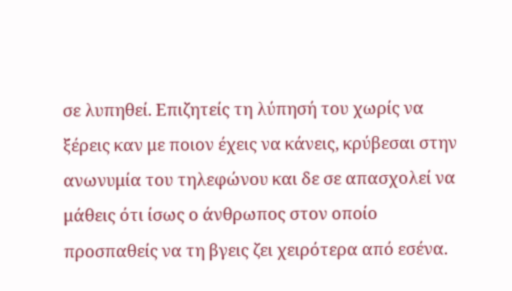σε λυπηθεί. Επιζητείς τη λύπησή του χωρίς να ξέρεις καν με ποιον έχεις να κάνεις, κρύβεσαι στην ανωνυμία του τηλεφώνου και δε σε απασχολεί να μάθεις ότι ίσως ο άνθρωπος στον οποίο προσπαθείς να τη βγεις ζει χειρότερα από εσένα.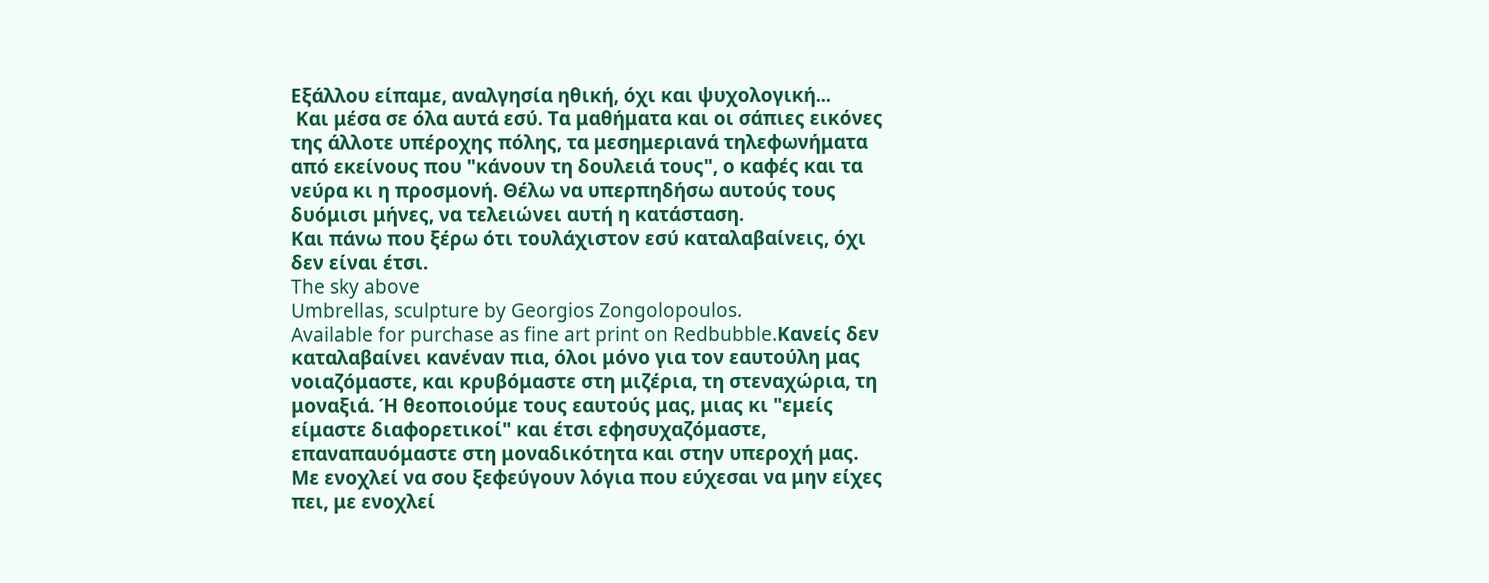Εξάλλου είπαμε, αναλγησία ηθική, όχι και ψυχολογική...
 Και μέσα σε όλα αυτά εσύ. Τα μαθήματα και οι σάπιες εικόνες της άλλοτε υπέροχης πόλης, τα μεσημεριανά τηλεφωνήματα από εκείνους που "κάνουν τη δουλειά τους", ο καφές και τα νεύρα κι η προσμονή. Θέλω να υπερπηδήσω αυτούς τους δυόμισι μήνες, να τελειώνει αυτή η κατάσταση.
Και πάνω που ξέρω ότι τουλάχιστον εσύ καταλαβαίνεις, όχι δεν είναι έτσι.
The sky above
Umbrellas, sculpture by Georgios Zongolopoulos.
Available for purchase as fine art print on Redbubble.Κανείς δεν καταλαβαίνει κανέναν πια, όλοι μόνο για τον εαυτούλη μας νοιαζόμαστε, και κρυβόμαστε στη μιζέρια, τη στεναχώρια, τη μοναξιά. Ή θεοποιούμε τους εαυτούς μας, μιας κι "εμείς είμαστε διαφορετικοί" και έτσι εφησυχαζόμαστε, επαναπαυόμαστε στη μοναδικότητα και στην υπεροχή μας.
Με ενοχλεί να σου ξεφεύγουν λόγια που εύχεσαι να μην είχες πει, με ενοχλεί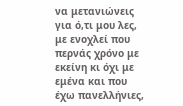να μετανιώνεις για ό,τι μου λες, με ενοχλεί που περνάς χρόνο με εκείνη κι όχι με εμένα και που έχω πανελλήνιες,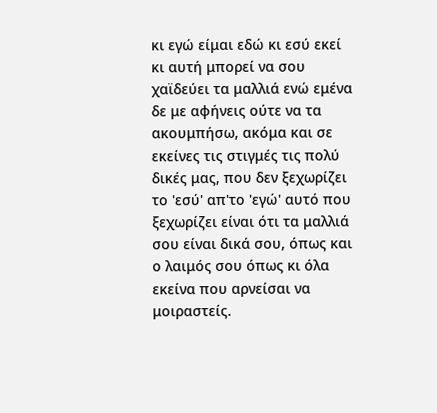κι εγώ είμαι εδώ κι εσύ εκεί κι αυτή μπορεί να σου χαϊδεύει τα μαλλιά ενώ εμένα δε με αφήνεις ούτε να τα ακουμπήσω, ακόμα και σε εκείνες τις στιγμές τις πολύ δικές μας, που δεν ξεχωρίζει το 'εσύ' απ'το 'εγώ' αυτό που ξεχωρίζει είναι ότι τα μαλλιά σου είναι δικά σου, όπως και ο λαιμός σου όπως κι όλα εκείνα που αρνείσαι να μοιραστείς.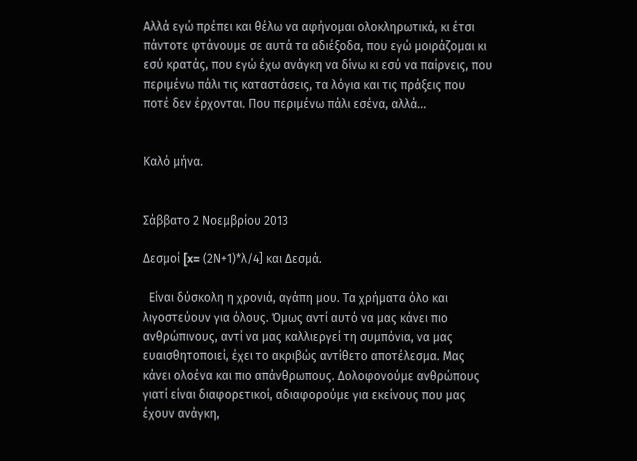Αλλά εγώ πρέπει και θέλω να αφήνομαι ολοκληρωτικά, κι έτσι πάντοτε φτάνουμε σε αυτά τα αδιέξοδα, που εγώ μοιράζομαι κι εσύ κρατάς, που εγώ έχω ανάγκη να δίνω κι εσύ να παίρνεις, που περιμένω πάλι τις καταστάσεις, τα λόγια και τις πράξεις που ποτέ δεν έρχονται. Που περιμένω πάλι εσένα, αλλά...


Καλό μήνα.


Σάββατο 2 Νοεμβρίου 2013

Δεσμοί [x= (2Ν+1)*λ/4] και Δεσμά.

  Είναι δύσκολη η χρονιά, αγάπη μου. Τα χρήματα όλο και λιγοστεύουν για όλους. Όμως αντί αυτό να μας κάνει πιο ανθρώπινους, αντί να μας καλλιεργεί τη συμπόνια, να μας ευαισθητοποιεί, έχει το ακριβώς αντίθετο αποτέλεσμα. Μας κάνει ολοένα και πιο απάνθρωπους. Δολοφονούμε ανθρώπους γιατί είναι διαφορετικοί, αδιαφορούμε για εκείνους που μας έχουν ανάγκη,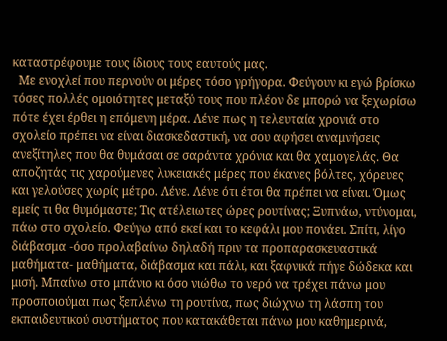καταστρέφουμε τους ίδιους τους εαυτούς μας.
  Με ενοχλεί που περνούν οι μέρες τόσο γρήγορα. Φεύγουν κι εγώ βρίσκω τόσες πολλές ομοιότητες μεταξύ τους που πλέον δε μπορώ να ξεχωρίσω πότε έχει έρθει η επόμενη μέρα. Λένε πως η τελευταία χρονιά στο σχολείο πρέπει να είναι διασκεδαστική, να σου αφήσει αναμνήσεις ανεξίτηλες που θα θυμάσαι σε σαράντα χρόνια και θα χαμογελάς. Θα αποζητάς τις χαρούμενες λυκειακές μέρες που έκανες βόλτες, χόρευες και γελούσες χωρίς μέτρο. Λένε. Λένε ότι έτσι θα πρέπει να είναι. Όμως εμείς τι θα θυμόμαστε; Τις ατέλειωτες ώρες ρουτίνας; Ξυπνάω, ντύνομαι, πάω στο σχολείο. Φεύγω από εκεί και το κεφάλι μου πονάει. Σπίτι, λίγο διάβασμα -όσο προλαβαίνω δηλαδή πριν τα προπαρασκευαστικά μαθήματα- μαθήματα, διάβασμα και πάλι, και ξαφνικά πήγε δώδεκα και μισή. Μπαίνω στο μπάνιο κι όσο νιώθω το νερό να τρέχει πάνω μου προσποιούμαι πως ξεπλένω τη ρουτίνα, πως διώχνω τη λάσπη του εκπαιδευτικού συστήματος που κατακάθεται πάνω μου καθημερινά,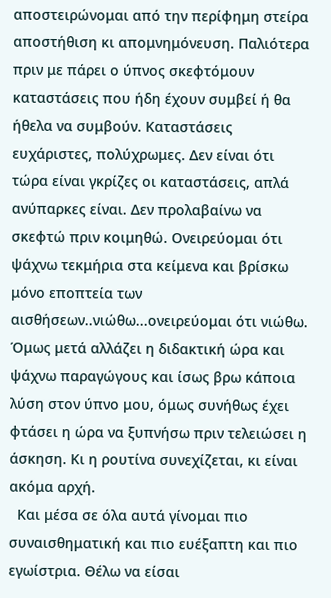αποστειρώνομαι από την περίφημη στείρα αποστήθιση κι απομνημόνευση. Παλιότερα πριν με πάρει ο ύπνος σκεφτόμουν καταστάσεις που ήδη έχουν συμβεί ή θα ήθελα να συμβούν. Καταστάσεις ευχάριστες, πολύχρωμες. Δεν είναι ότι τώρα είναι γκρίζες οι καταστάσεις, απλά ανύπαρκες είναι. Δεν προλαβαίνω να σκεφτώ πριν κοιμηθώ. Ονειρεύομαι ότι ψάχνω τεκμήρια στα κείμενα και βρίσκω μόνο εποπτεία των αισθήσεων..νιώθω...ονειρεύομαι ότι νιώθω. Όμως μετά αλλάζει η διδακτική ώρα και ψάχνω παραγώγους και ίσως βρω κάποια λύση στον ύπνο μου, όμως συνήθως έχει φτάσει η ώρα να ξυπνήσω πριν τελειώσει η άσκηση. Κι η ρουτίνα συνεχίζεται, κι είναι ακόμα αρχή.
  Και μέσα σε όλα αυτά γίνομαι πιο συναισθηματική και πιο ευέξαπτη και πιο εγωίστρια. Θέλω να είσαι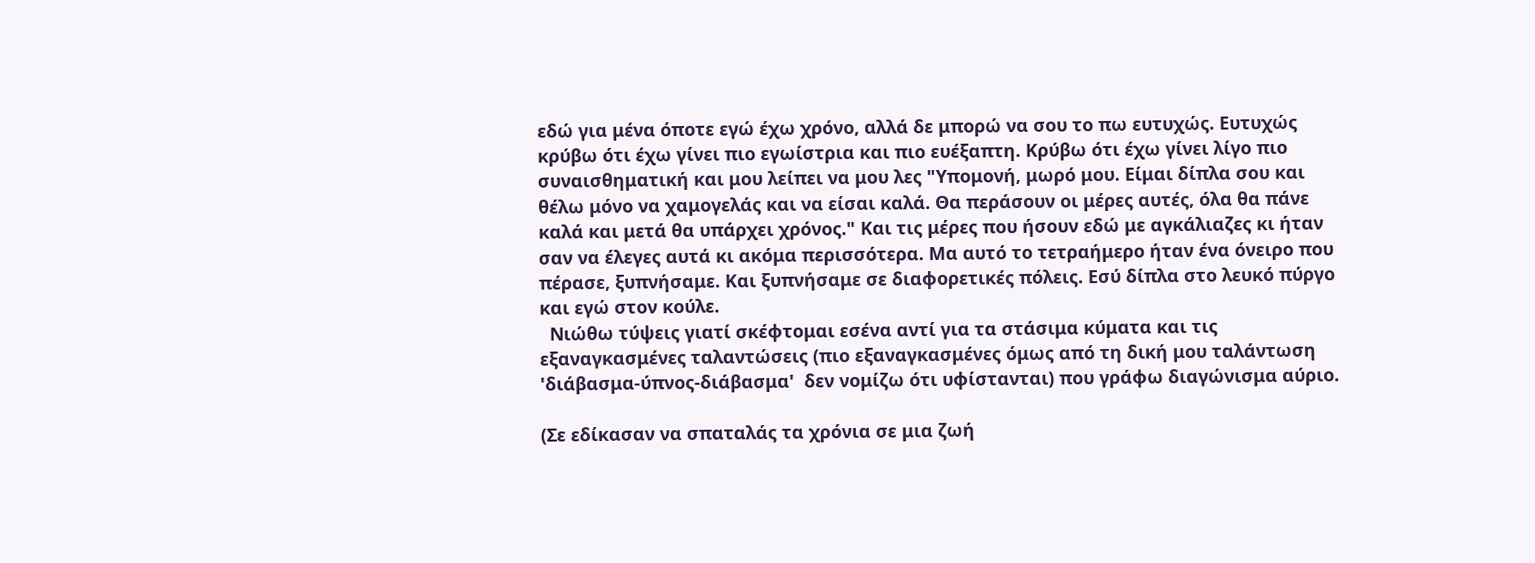εδώ για μένα όποτε εγώ έχω χρόνο, αλλά δε μπορώ να σου το πω ευτυχώς. Ευτυχώς κρύβω ότι έχω γίνει πιο εγωίστρια και πιο ευέξαπτη. Κρύβω ότι έχω γίνει λίγο πιο συναισθηματική και μου λείπει να μου λες "Υπομονή, μωρό μου. Είμαι δίπλα σου και θέλω μόνο να χαμογελάς και να είσαι καλά. Θα περάσουν οι μέρες αυτές, όλα θα πάνε καλά και μετά θα υπάρχει χρόνος." Και τις μέρες που ήσουν εδώ με αγκάλιαζες κι ήταν σαν να έλεγες αυτά κι ακόμα περισσότερα. Μα αυτό το τετραήμερο ήταν ένα όνειρο που πέρασε, ξυπνήσαμε. Και ξυπνήσαμε σε διαφορετικές πόλεις. Εσύ δίπλα στο λευκό πύργο και εγώ στον κούλε.
  Νιώθω τύψεις γιατί σκέφτομαι εσένα αντί για τα στάσιμα κύματα και τις εξαναγκασμένες ταλαντώσεις (πιο εξαναγκασμένες όμως από τη δική μου ταλάντωση 'διάβασμα-ύπνος-διάβασμα'  δεν νομίζω ότι υφίστανται) που γράφω διαγώνισμα αύριο.

(Σε εδίκασαν να σπαταλάς τα χρόνια σε μια ζωή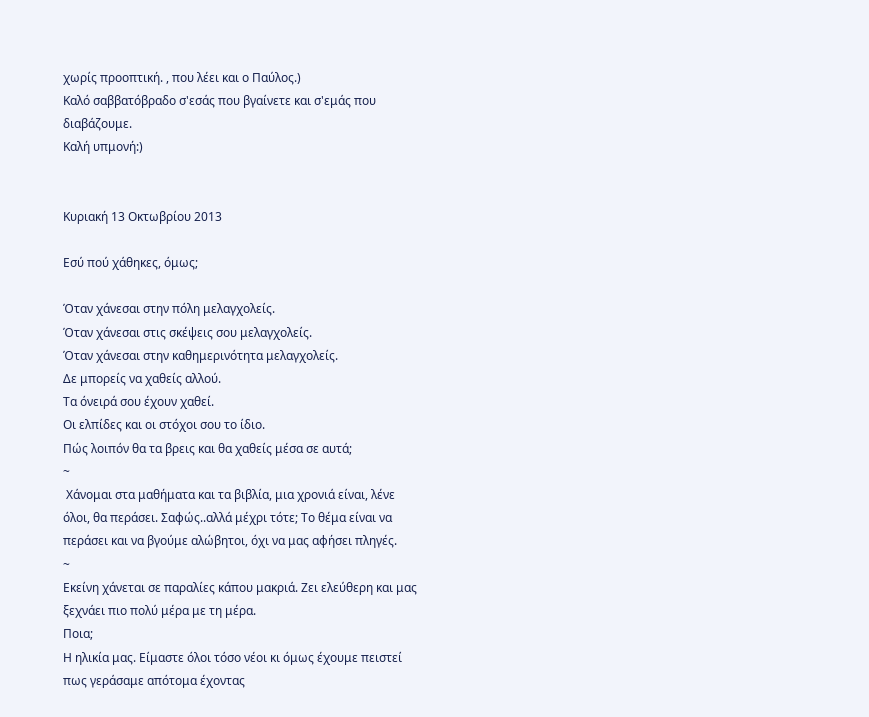χωρίς προοπτική. , που λέει και ο Παύλος.)
Καλό σαββατόβραδο σ'εσάς που βγαίνετε και σ'εμάς που διαβάζουμε.
Καλή υπμονή:)


Κυριακή 13 Οκτωβρίου 2013

Εσύ πού χάθηκες, όμως;

Όταν χάνεσαι στην πόλη μελαγχολείς.
Όταν χάνεσαι στις σκέψεις σου μελαγχολείς.
Όταν χάνεσαι στην καθημερινότητα μελαγχολείς.
Δε μπορείς να χαθείς αλλού.
Τα όνειρά σου έχουν χαθεί.
Οι ελπίδες και οι στόχοι σου το ίδιο.
Πώς λοιπόν θα τα βρεις και θα χαθείς μέσα σε αυτά;
~
 Χάνομαι στα μαθήματα και τα βιβλία, μια χρονιά είναι, λένε όλοι, θα περάσει. Σαφώς..αλλά μέχρι τότε; Το θέμα είναι να περάσει και να βγούμε αλώβητοι, όχι να μας αφήσει πληγές.
~
Εκείνη χάνεται σε παραλίες κάπου μακριά. Ζει ελεύθερη και μας ξεχνάει πιο πολύ μέρα με τη μέρα.
Ποια;
Η ηλικία μας. Είμαστε όλοι τόσο νέοι κι όμως έχουμε πειστεί πως γεράσαμε απότομα έχοντας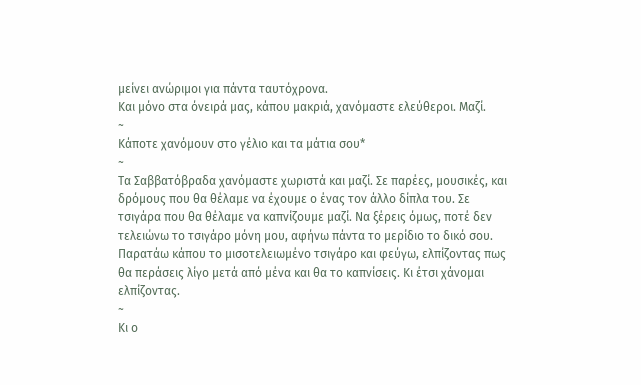μείνει ανώριμοι για πάντα ταυτόχρονα.
Και μόνο στα όνειρά μας, κάπου μακριά, χανόμαστε ελεύθεροι. Μαζί.
~
Κάποτε χανόμουν στο γέλιο και τα μάτια σου*
~
Τα Σαββατόβραδα χανόμαστε χωριστά και μαζί. Σε παρέες, μουσικές, και δρόμους που θα θέλαμε να έχουμε ο ένας τον άλλο δίπλα του. Σε τσιγάρα που θα θέλαμε να καπνίζουμε μαζί. Να ξέρεις όμως, ποτέ δεν τελειώνω το τσιγάρο μόνη μου, αφήνω πάντα το μερίδιο το δικό σου. Παρατάω κάπου το μισοτελειωμένο τσιγάρο και φεύγω, ελπίζοντας πως θα περάσεις λίγο μετά από μένα και θα το καπνίσεις. Κι έτσι χάνομαι ελπίζοντας.
~
Κι ο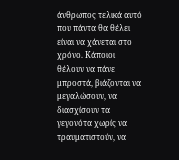άνθρωπος τελικά αυτό που πάντα θα θέλει είναι να χάνεται στο χρόνο. Κάποιοι θέλουν να πάνε μπροστά, βιάζονται να μεγαλώσουν, να διασχίσουν τα γεγονότα χωρίς να τραυματιστούν, να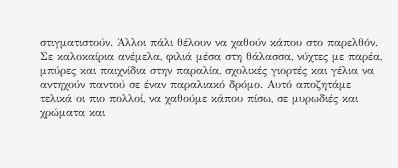στιγματιστούν. Άλλοι πάλι θέλουν να χαθούν κάπου στο παρελθόν. Σε καλοκαίρια ανέμελα, φιλιά μέσα στη θάλασσα, νύχτες με παρέα, μπύρες και παιχνίδια στην παραλία, σχολικές γιορτές και γέλια να αντηχούν παντού σε έναν παραλιακό δρόμο. Αυτό αποζητάμε τελικά οι πιο πολλοί, να χαθούμε κάπου πίσω, σε μυρωδιές και χρώματα και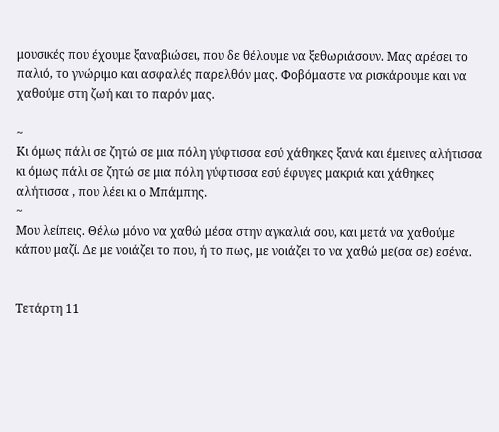μουσικές που έχουμε ξαναβιώσει, που δε θέλουμε να ξεθωριάσουν. Μας αρέσει το παλιό, το γνώριμο και ασφαλές παρελθόν μας. Φοβόμαστε να ρισκάρουμε και να χαθούμε στη ζωή και το παρόν μας.

~
Κι όμως πάλι σε ζητώ σε μια πόλη γύφτισσα εσύ χάθηκες ξανά και έμεινες αλήτισσα κι όμως πάλι σε ζητώ σε μια πόλη γύφτισσα εσύ έφυγες μακριά και χάθηκες αλήτισσα , που λέει κι ο Μπάμπης.
~
Μου λείπεις. Θέλω μόνο να χαθώ μέσα στην αγκαλιά σου, και μετά να χαθούμε κάπου μαζί. Δε με νοιάζει το που, ή το πως, με νοιάζει το να χαθώ με(σα σε) εσένα.


Τετάρτη 11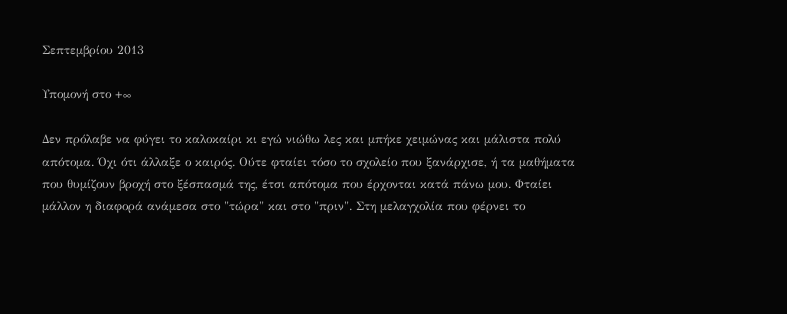Σεπτεμβρίου 2013

Υπομονή στο +∞

Δεν πρόλαβε να φύγει το καλοκαίρι κι εγώ νιώθω λες και μπήκε χειμώνας και μάλιστα πολύ απότομα. Όχι ότι άλλαξε ο καιρός. Ούτε φταίει τόσο το σχολείο που ξανάρχισε, ή τα μαθήματα που θυμίζουν βροχή στο ξέσπασμά της, έτσι απότομα που έρχονται κατά πάνω μου. Φταίει μάλλον η διαφορά ανάμεσα στο "τώρα" και στο "πριν". Στη μελαγχολία που φέρνει το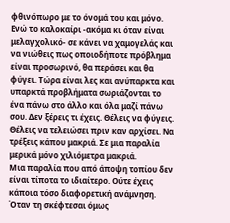φθινόπωρο με το όνομά του και μόνο. Ενώ το καλοκαίρι -ακόμα κι όταν είναι μελαγχολικό- σε κάνει να χαμογελάς και να νιώθεις πως οποιοδήποτε πρόβλημα είναι προσωρινό, θα περάσει και θα φύγει. Τώρα είναι λες και ανύπαρκτα και υπαρκτά προβλήματα σωριάζονται το ένα πάνω στο άλλο και όλα μαζί πάνω σου. Δεν ξέρεις τι έχεις. Θέλεις να φύγεις. Θέλεις να τελειώσει πριν καν αρχίσει. Να τρέξεις κάπου μακριά. Σε μια παραλία μερικά μόνο χιλιόμετρα μακριά.
Μια παραλία που από άποψη τοπίου δεν είναι τίποτα το ιδιαίτερο. Ούτε έχεις κάποια τόσο διαφορετική ανάμνηση. Όταν τη σκέφτεσαι όμως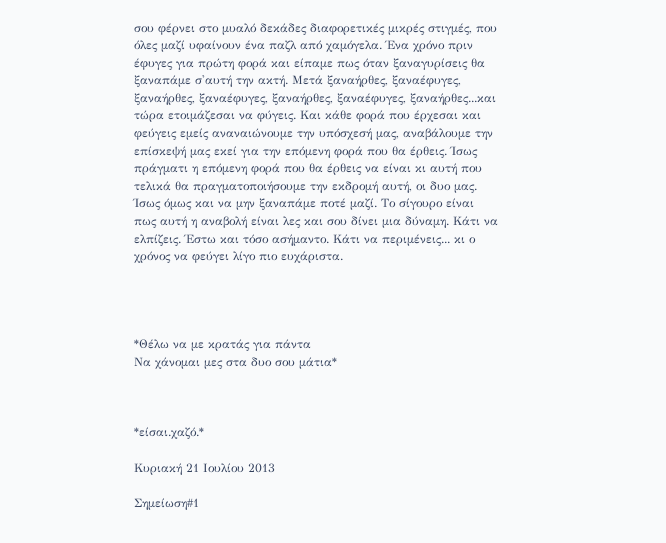σου φέρνει στο μυαλό δεκάδες διαφορετικές μικρές στιγμές, που όλες μαζί υφαίνουν ένα παζλ από χαμόγελα. Ένα χρόνο πριν έφυγες για πρώτη φορά και είπαμε πως όταν ξαναγυρίσεις θα ξαναπάμε σ'αυτή την ακτή. Μετά ξαναήρθες, ξαναέφυγες, ξαναήρθες, ξαναέφυγες, ξαναήρθες, ξαναέφυγες, ξαναήρθες...και τώρα ετοιμάζεσαι να φύγεις. Και κάθε φορά που έρχεσαι και φεύγεις εμείς αναναιώνουμε την υπόσχεσή μας, αναβάλουμε την επίσκεψή μας εκεί για την επόμενη φορά που θα έρθεις. Ίσως πράγματι η επόμενη φορά που θα έρθεις να είναι κι αυτή που τελικά θα πραγματοποιήσουμε την εκδρομή αυτή, οι δυο μας. Ίσως όμως και να μην ξαναπάμε ποτέ μαζί. Το σίγουρο είναι πως αυτή η αναβολή είναι λες και σου δίνει μια δύναμη. Κάτι να ελπίζεις. Έστω και τόσο ασήμαντο. Κάτι να περιμένεις... κι ο χρόνος να φεύγει λίγο πιο ευχάριστα.




*Θέλω να με κρατάς για πάντα
Να χάνομαι μες στα δυο σου μάτια*



*είσαι.χαζό.*

Κυριακή 21 Ιουλίου 2013

Σημείωση#1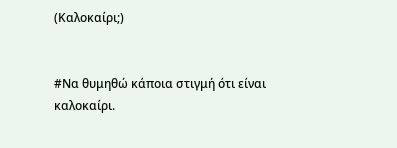(Καλοκαίρι;)


#Να θυμηθώ κάποια στιγμή ότι είναι καλοκαίρι.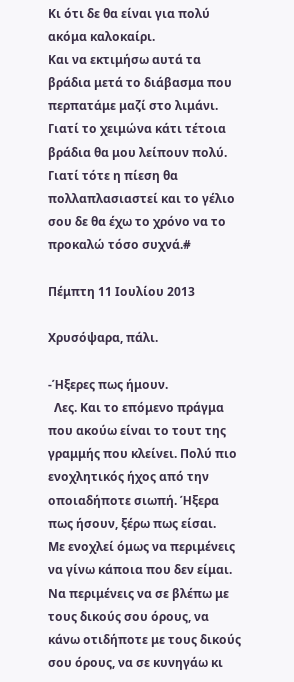Κι ότι δε θα είναι για πολύ ακόμα καλοκαίρι.
Και να εκτιμήσω αυτά τα βράδια μετά το διάβασμα που περπατάμε μαζί στο λιμάνι.
Γιατί το χειμώνα κάτι τέτοια βράδια θα μου λείπουν πολύ.
Γιατί τότε η πίεση θα πολλαπλασιαστεί και το γέλιο σου δε θα έχω το χρόνο να το προκαλώ τόσο συχνά.#

Πέμπτη 11 Ιουλίου 2013

Χρυσόψαρα, πάλι.

-Ήξερες πως ήμουν.
  Λες. Και το επόμενο πράγμα που ακούω είναι το τουτ της γραμμής που κλείνει. Πολύ πιο ενοχλητικός ήχος από την οποιαδήποτε σιωπή. Ήξερα πως ήσουν, ξέρω πως είσαι.
Με ενοχλεί όμως να περιμένεις να γίνω κάποια που δεν είμαι. Να περιμένεις να σε βλέπω με τους δικούς σου όρους, να κάνω οτιδήποτε με τους δικούς σου όρους, να σε κυνηγάω κι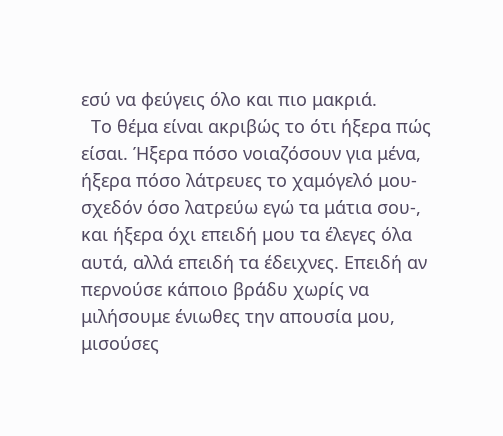εσύ να φεύγεις όλο και πιο μακριά.
  Το θέμα είναι ακριβώς το ότι ήξερα πώς είσαι. Ήξερα πόσο νοιαζόσουν για μένα, ήξερα πόσο λάτρευες το χαμόγελό μου-σχεδόν όσο λατρεύω εγώ τα μάτια σου-, και ήξερα όχι επειδή μου τα έλεγες όλα αυτά, αλλά επειδή τα έδειχνες. Επειδή αν περνούσε κάποιο βράδυ χωρίς να μιλήσουμε ένιωθες την απουσία μου, μισούσες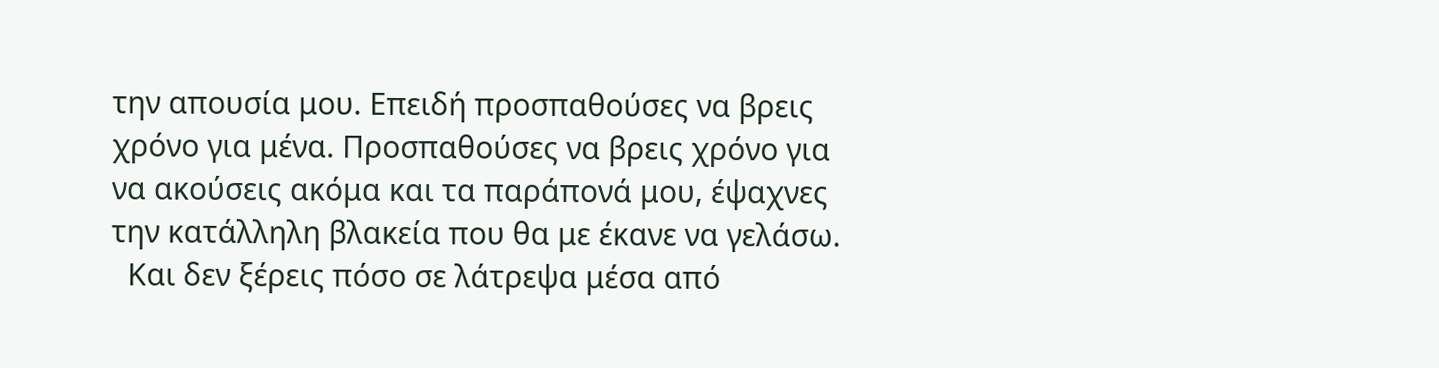την απουσία μου. Επειδή προσπαθούσες να βρεις χρόνο για μένα. Προσπαθούσες να βρεις χρόνο για να ακούσεις ακόμα και τα παράπονά μου, έψαχνες την κατάλληλη βλακεία που θα με έκανε να γελάσω.
  Και δεν ξέρεις πόσο σε λάτρεψα μέσα από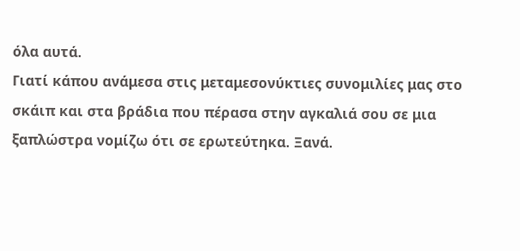όλα αυτά.
Γιατί κάπου ανάμεσα στις μεταμεσονύκτιες συνομιλίες μας στο σκάιπ και στα βράδια που πέρασα στην αγκαλιά σου σε μια ξαπλώστρα νομίζω ότι σε ερωτεύτηκα. Ξανά.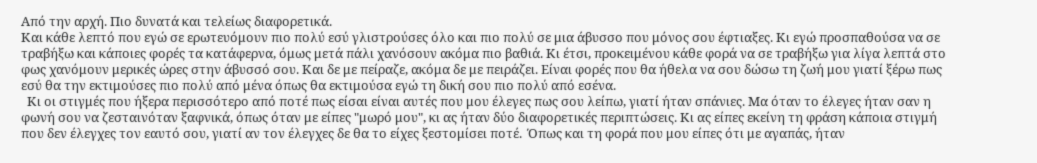Από την αρχή. Πιο δυνατά και τελείως διαφορετικά.
Και κάθε λεπτό που εγώ σε ερωτευόμουν πιο πολύ εσύ γλιστρούσες όλο και πιο πολύ σε μια άβυσσο που μόνος σου έφτιαξες. Κι εγώ προσπαθούσα να σε τραβήξω και κάποιες φορές τα κατάφερνα, όμως μετά πάλι χανόσουν ακόμα πιο βαθιά. Κι έτσι, προκειμένου κάθε φορά να σε τραβήξω για λίγα λεπτά στο φως χανόμουν μερικές ώρες στην άβυσσό σου. Και δε με πείραζε, ακόμα δε με πειράζει. Είναι φορές που θα ήθελα να σου δώσω τη ζωή μου γιατί ξέρω πως εσύ θα την εκτιμούσες πιο πολύ από μένα όπως θα εκτιμούσα εγώ τη δική σου πιο πολύ από εσένα.
  Κι οι στιγμές που ήξερα περισσότερο από ποτέ πως είσαι είναι αυτές που μου έλεγες πως σου λείπω, γιατί ήταν σπάνιες. Μα όταν το έλεγες ήταν σαν η φωνή σου να ζεσταινόταν ξαφνικά, όπως όταν με είπες "μωρό μου", κι ας ήταν δύο διαφορετικές περιπτώσεις. Κι ας είπες εκείνη τη φράση κάποια στιγμή που δεν έλεγχες τον εαυτό σου, γιατί αν τον έλεγχες δε θα το είχες ξεστομίσει ποτέ.  Όπως και τη φορά που μου είπες ότι με αγαπάς, ήταν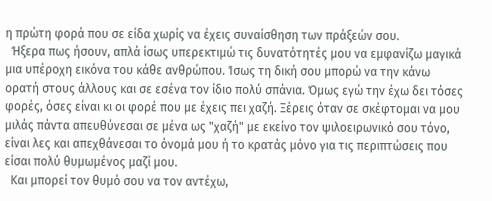η πρώτη φορά που σε είδα χωρίς να έχεις συναίσθηση των πράξεών σου.
  Ήξερα πως ήσουν, απλά ίσως υπερεκτιμώ τις δυνατότητές μου να εμφανίζω μαγικά μια υπέροχη εικόνα του κάθε ανθρώπου. Ίσως τη δική σου μπορώ να την κάνω ορατή στους άλλους και σε εσένα τον ίδιο πολύ σπάνια. Όμως εγώ την έχω δει τόσες φορές, όσες είναι κι οι φορέ που με έχεις πει χαζή. Ξέρεις όταν σε σκέφτομαι να μου μιλάς πάντα απευθύνεσαι σε μένα ως "χαζή" με εκείνο τον ψιλοειρωνικό σου τόνο, είναι λες και απεχθάνεσαι το όνομά μου ή το κρατάς μόνο για τις περιπτώσεις που είσαι πολύ θυμωμένος μαζί μου.
  Και μπορεί τον θυμό σου να τον αντέχω,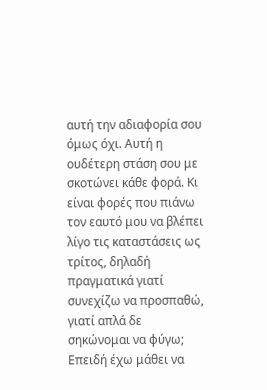αυτή την αδιαφορία σου όμως όχι. Αυτή η ουδέτερη στάση σου με σκοτώνει κάθε φορά. Κι είναι φορές που πιάνω τον εαυτό μου να βλέπει λίγο τις καταστάσεις ως τρίτος, δηλαδή πραγματικά γιατί συνεχίζω να προσπαθώ, γιατί απλά δε σηκώνομαι να φύγω; Επειδή έχω μάθει να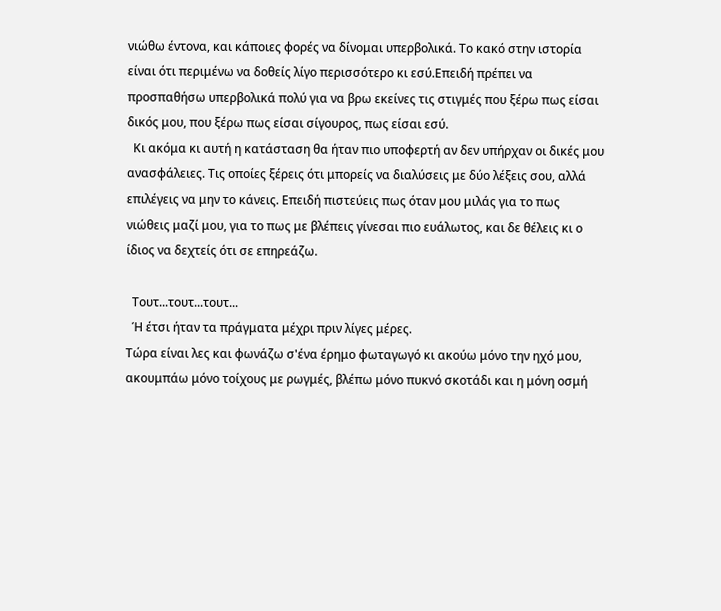νιώθω έντονα, και κάποιες φορές να δίνομαι υπερβολικά. Το κακό στην ιστορία είναι ότι περιμένω να δοθείς λίγο περισσότερο κι εσύ.Επειδή πρέπει να προσπαθήσω υπερβολικά πολύ για να βρω εκείνες τις στιγμές που ξέρω πως είσαι δικός μου, που ξέρω πως είσαι σίγουρος, πως είσαι εσύ.
  Κι ακόμα κι αυτή η κατάσταση θα ήταν πιο υποφερτή αν δεν υπήρχαν οι δικές μου ανασφάλειες. Τις οποίες ξέρεις ότι μπορείς να διαλύσεις με δύο λέξεις σου, αλλά επιλέγεις να μην το κάνεις. Επειδή πιστεύεις πως όταν μου μιλάς για το πως νιώθεις μαζί μου, για το πως με βλέπεις γίνεσαι πιο ευάλωτος, και δε θέλεις κι ο ίδιος να δεχτείς ότι σε επηρεάζω.

  Τουτ...τουτ...τουτ...
  Ή έτσι ήταν τα πράγματα μέχρι πριν λίγες μέρες.
Τώρα είναι λες και φωνάζω σ'ένα έρημο φωταγωγό κι ακούω μόνο την ηχό μου, ακουμπάω μόνο τοίχους με ρωγμές, βλέπω μόνο πυκνό σκοτάδι και η μόνη οσμή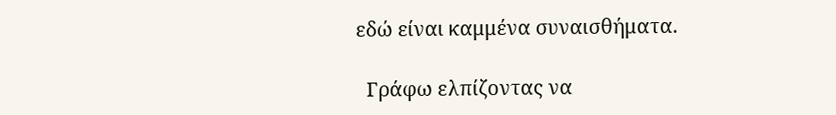εδώ είναι καμμένα συναισθήματα.

  Γράφω ελπίζοντας να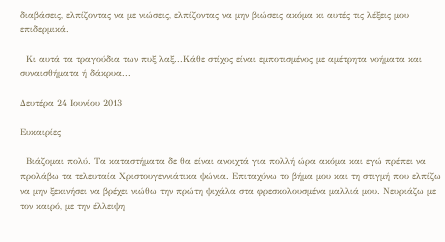διαβάσεις, ελπίζοντας να με νιώσεις, ελπίζοντας να μην βιώσεις ακόμα κι αυτές τις λέξεις μου επιδερμικά.

  Κι αυτά τα τραγούδια των πυξ λαξ...Κάθε στίχος είναι εμποτισμένος με αμέτρητα νοήματα και συναισθήματα ή δάκρυα...

Δευτέρα 24 Ιουνίου 2013

Ευκαιρίες

  Βιάζομαι πολύ. Τα καταστήματα δε θα είναι ανοιχτά για πολλή ώρα ακόμα και εγώ πρέπει να προλάβω τα τελευταία Χριστουγεννιάτικα ψώνια. Επιταχύνω το βήμα μου και τη στιγμή που ελπίζω να μην ξεκινήσει να βρέχει νιώθω την πρώτη ψιχάλα στα φρεσκολουσμένα μαλλιά μου. Νευριάζω με τον καιρό, με την έλλειψη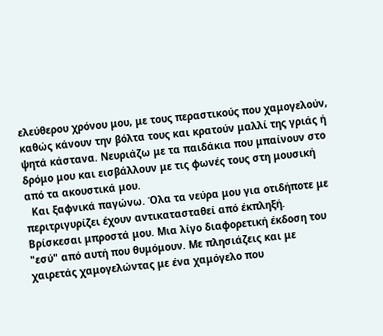ελεύθερου χρόνου μου, με τους περαστικούς που χαμογελούν, καθώς κάνουν την βόλτα τους και κρατούν μαλλί της γριάς ή ψητά κάστανα. Νευριάζω με τα παιδάκια που μπαίνουν στο δρόμο μου και εισβάλλουν με τις φωνές τους στη μουσική από τα ακουστικά μου.
  Και ξαφνικά παγώνω. Όλα τα νεύρα μου για οτιδήποτε με περιτριγυρίζει έχουν αντικατασταθεί από έκπληξή. Βρίσκεσαι μπροστά μου. Μια λίγο διαφορετική έκδοση του "εσύ" από αυτή που θυμόμουν. Με πλησιάζεις και με χαιρετάς χαμογελώντας με ένα χαμόγελο που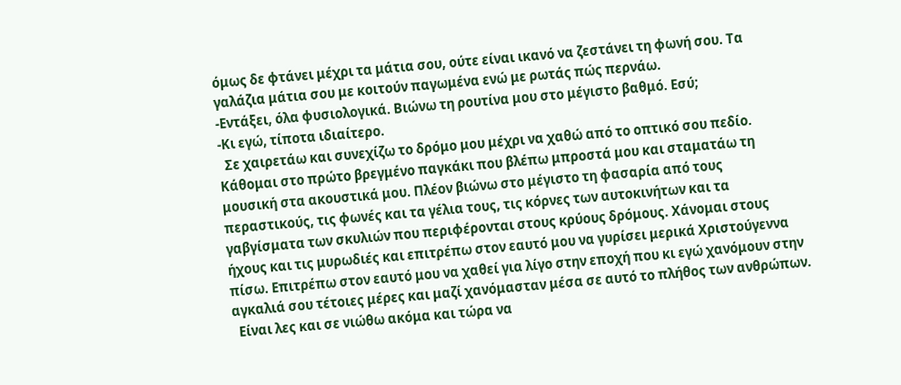όμως δε φτάνει μέχρι τα μάτια σου, ούτε είναι ικανό να ζεστάνει τη φωνή σου. Τα γαλάζια μάτια σου με κοιτούν παγωμένα ενώ με ρωτάς πώς περνάω.
-Εντάξει, όλα φυσιολογικά. Βιώνω τη ρουτίνα μου στο μέγιστο βαθμό. Εσύ;
-Κι εγώ, τίποτα ιδιαίτερο.
  Σε χαιρετάω και συνεχίζω το δρόμο μου μέχρι να χαθώ από το οπτικό σου πεδίο. Κάθομαι στο πρώτο βρεγμένο παγκάκι που βλέπω μπροστά μου και σταματάω τη μουσική στα ακουστικά μου. Πλέον βιώνω στο μέγιστο τη φασαρία από τους περαστικούς, τις φωνές και τα γέλια τους, τις κόρνες των αυτοκινήτων και τα γαβγίσματα των σκυλιών που περιφέρονται στους κρύους δρόμους. Χάνομαι στους ήχους και τις μυρωδιές και επιτρέπω στον εαυτό μου να γυρίσει μερικά Χριστούγεννα πίσω. Επιτρέπω στον εαυτό μου να χαθεί για λίγο στην εποχή που κι εγώ χανόμουν στην αγκαλιά σου τέτοιες μέρες και μαζί χανόμασταν μέσα σε αυτό το πλήθος των ανθρώπων.
  Είναι λες και σε νιώθω ακόμα και τώρα να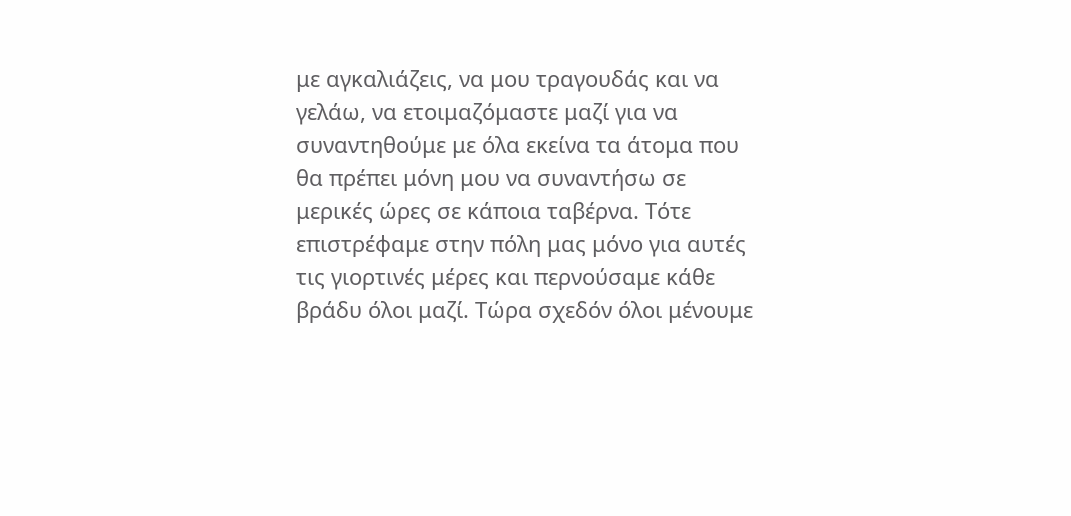με αγκαλιάζεις, να μου τραγουδάς και να γελάω, να ετοιμαζόμαστε μαζί για να συναντηθούμε με όλα εκείνα τα άτομα που θα πρέπει μόνη μου να συναντήσω σε μερικές ώρες σε κάποια ταβέρνα. Τότε επιστρέφαμε στην πόλη μας μόνο για αυτές τις γιορτινές μέρες και περνούσαμε κάθε βράδυ όλοι μαζί. Τώρα σχεδόν όλοι μένουμε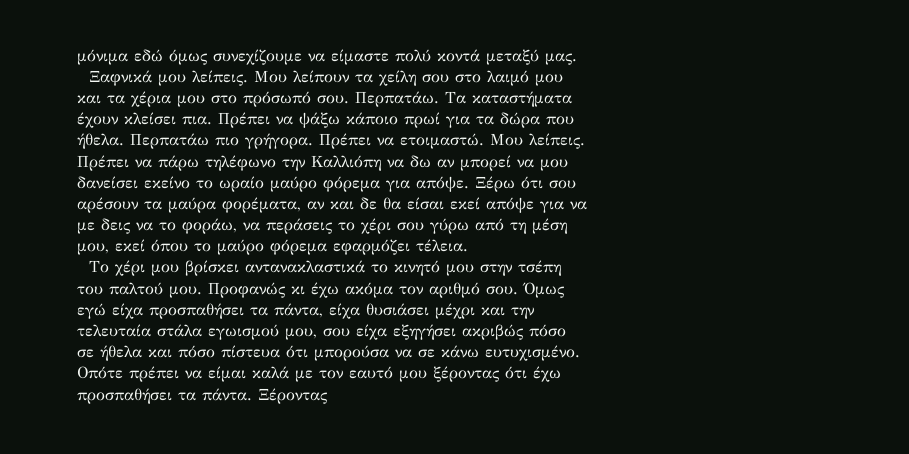μόνιμα εδώ όμως συνεχίζουμε να είμαστε πολύ κοντά μεταξύ μας.
  Ξαφνικά μου λείπεις. Μου λείπουν τα χείλη σου στο λαιμό μου και τα χέρια μου στο πρόσωπό σου. Περπατάω. Τα καταστήματα έχουν κλείσει πια. Πρέπει να ψάξω κάποιο πρωί για τα δώρα που ήθελα. Περπατάω πιο γρήγορα. Πρέπει να ετοιμαστώ. Μου λείπεις. Πρέπει να πάρω τηλέφωνο την Καλλιόπη να δω αν μπορεί να μου δανείσει εκείνο το ωραίο μαύρο φόρεμα για απόψε. Ξέρω ότι σου αρέσουν τα μαύρα φορέματα, αν και δε θα είσαι εκεί απόψε για να με δεις να το φοράω, να περάσεις το χέρι σου γύρω από τη μέση μου, εκεί όπου το μαύρο φόρεμα εφαρμόζει τέλεια.
  Το χέρι μου βρίσκει αντανακλαστικά το κινητό μου στην τσέπη του παλτού μου. Προφανώς κι έχω ακόμα τον αριθμό σου. Όμως εγώ είχα προσπαθήσει τα πάντα, είχα θυσιάσει μέχρι και την τελευταία στάλα εγωισμού μου, σου είχα εξηγήσει ακριβώς πόσο σε ήθελα και πόσο πίστευα ότι μπορούσα να σε κάνω ευτυχισμένο. Οπότε πρέπει να είμαι καλά με τον εαυτό μου ξέροντας ότι έχω προσπαθήσει τα πάντα. Ξέροντας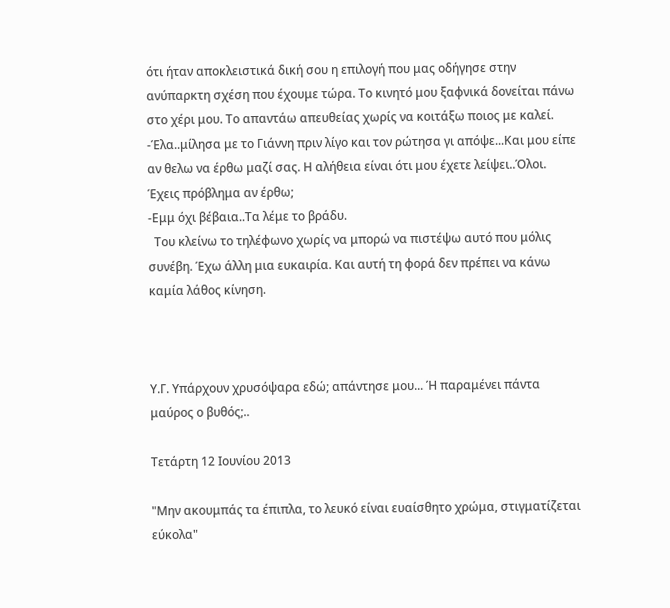ότι ήταν αποκλειστικά δική σου η επιλογή που μας οδήγησε στην ανύπαρκτη σχέση που έχουμε τώρα. Το κινητό μου ξαφνικά δονείται πάνω στο χέρι μου. Το απαντάω απευθείας χωρίς να κοιτάξω ποιος με καλεί.
-Έλα..μίλησα με το Γιάννη πριν λίγο και τον ρώτησα γι απόψε...Και μου είπε αν θελω να έρθω μαζί σας. Η αλήθεια είναι ότι μου έχετε λείψει..Όλοι. Έχεις πρόβλημα αν έρθω;
-Εμμ όχι βέβαια..Τα λέμε το βράδυ.
  Του κλείνω το τηλέφωνο χωρίς να μπορώ να πιστέψω αυτό που μόλις συνέβη. Έχω άλλη μια ευκαιρία. Και αυτή τη φορά δεν πρέπει να κάνω καμία λάθος κίνηση.



Υ.Γ. Υπάρχουν χρυσόψαρα εδώ; απάντησε μου... Ή παραμένει πάντα μαύρος ο βυθός;..

Τετάρτη 12 Ιουνίου 2013

"Μην ακουμπάς τα έπιπλα, το λευκό είναι ευαίσθητο χρώμα, στιγματίζεται εύκολα"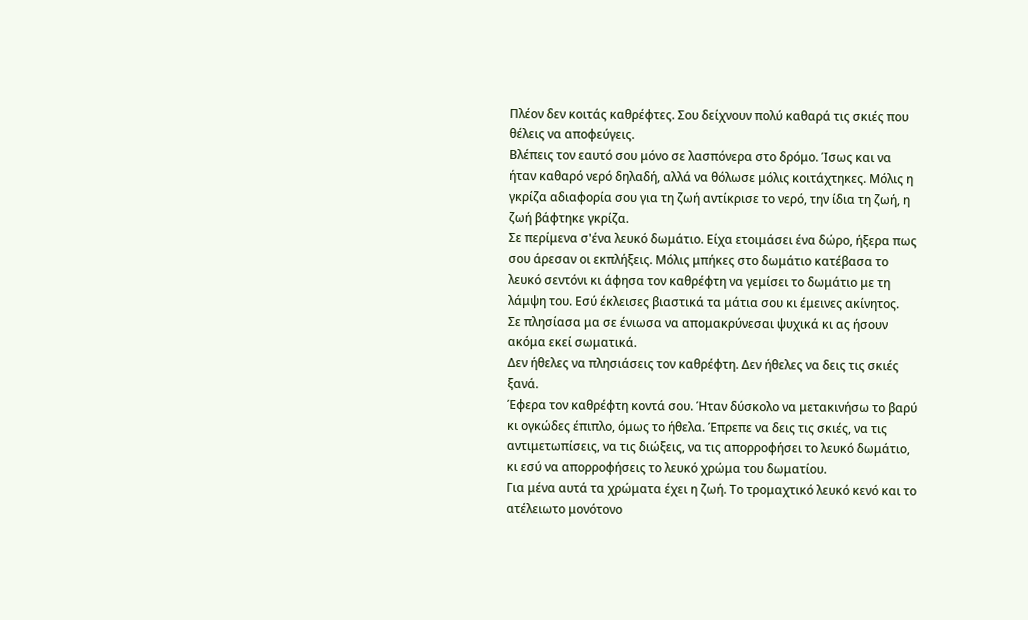Πλέον δεν κοιτάς καθρέφτες. Σου δείχνουν πολύ καθαρά τις σκιές που θέλεις να αποφεύγεις.
Βλέπεις τον εαυτό σου μόνο σε λασπόνερα στο δρόμο. Ίσως και να ήταν καθαρό νερό δηλαδή, αλλά να θόλωσε μόλις κοιτάχτηκες. Μόλις η γκρίζα αδιαφορία σου για τη ζωή αντίκρισε το νερό, την ίδια τη ζωή, η ζωή βάφτηκε γκρίζα.
Σε περίμενα σ'ένα λευκό δωμάτιο. Είχα ετοιμάσει ένα δώρο, ήξερα πως σου άρεσαν οι εκπλήξεις. Μόλις μπήκες στο δωμάτιο κατέβασα το λευκό σεντόνι κι άφησα τον καθρέφτη να γεμίσει το δωμάτιο με τη λάμψη του. Εσύ έκλεισες βιαστικά τα μάτια σου κι έμεινες ακίνητος.
Σε πλησίασα μα σε ένιωσα να απομακρύνεσαι ψυχικά κι ας ήσουν ακόμα εκεί σωματικά.
Δεν ήθελες να πλησιάσεις τον καθρέφτη. Δεν ήθελες να δεις τις σκιές ξανά.
Έφερα τον καθρέφτη κοντά σου. Ήταν δύσκολο να μετακινήσω το βαρύ κι ογκώδες έπιπλο, όμως το ήθελα. Έπρεπε να δεις τις σκιές, να τις αντιμετωπίσεις, να τις διώξεις, να τις απορροφήσει το λευκό δωμάτιο, κι εσύ να απορροφήσεις το λευκό χρώμα του δωματίου.
Για μένα αυτά τα χρώματα έχει η ζωή. Το τρομαχτικό λευκό κενό και το ατέλειωτο μονότονο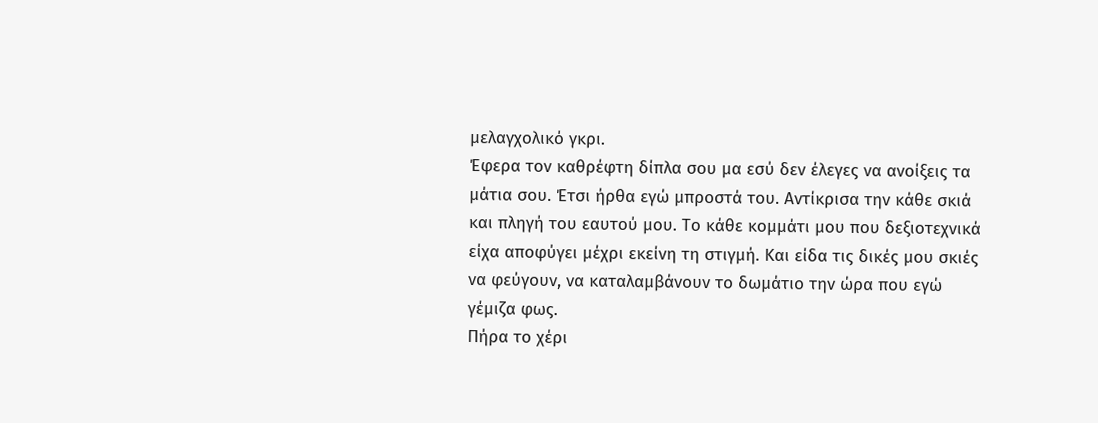μελαγχολικό γκρι.
Έφερα τον καθρέφτη δίπλα σου μα εσύ δεν έλεγες να ανοίξεις τα μάτια σου. Έτσι ήρθα εγώ μπροστά του. Αντίκρισα την κάθε σκιά και πληγή του εαυτού μου. Το κάθε κομμάτι μου που δεξιοτεχνικά είχα αποφύγει μέχρι εκείνη τη στιγμή. Και είδα τις δικές μου σκιές να φεύγουν, να καταλαμβάνουν το δωμάτιο την ώρα που εγώ γέμιζα φως.
Πήρα το χέρι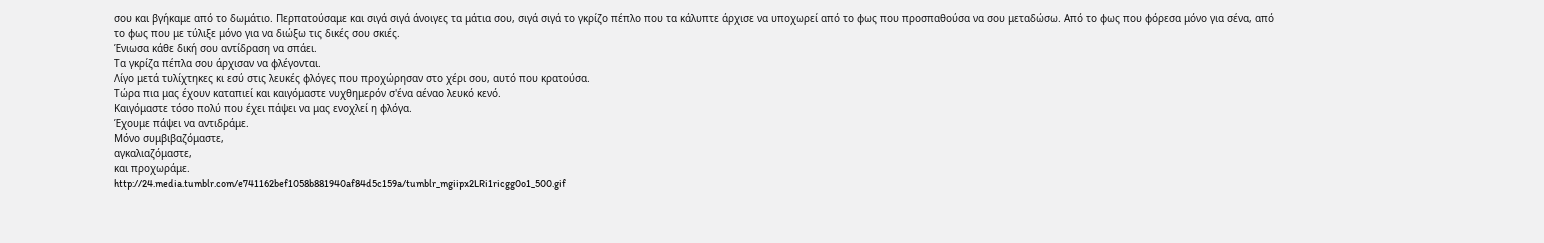σου και βγήκαμε από το δωμάτιο. Περπατούσαμε και σιγά σιγά άνοιγες τα μάτια σου, σιγά σιγά το γκρίζο πέπλο που τα κάλυπτε άρχισε να υποχωρεί από το φως που προσπαθούσα να σου μεταδώσω. Από το φως που φόρεσα μόνο για σένα, από το φως που με τύλιξε μόνο για να διώξω τις δικές σου σκιές.
Ένιωσα κάθε δική σου αντίδραση να σπάει.
Τα γκρίζα πέπλα σου άρχισαν να φλέγονται.
Λίγο μετά τυλίχτηκες κι εσύ στις λευκές φλόγες που προχώρησαν στο χέρι σου, αυτό που κρατούσα.
Τώρα πια μας έχουν καταπιεί και καιγόμαστε νυχθημερόν σ'ένα αέναο λευκό κενό.
Καιγόμαστε τόσο πολύ που έχει πάψει να μας ενοχλεί η φλόγα.
Έχουμε πάψει να αντιδράμε.
Μόνο συμβιβαζόμαστε,
αγκαλιαζόμαστε,
και προχωράμε.
http://24.media.tumblr.com/e741162bef1058b881940af84d5c159a/tumblr_mgiipx2LRi1ricgg0o1_500.gif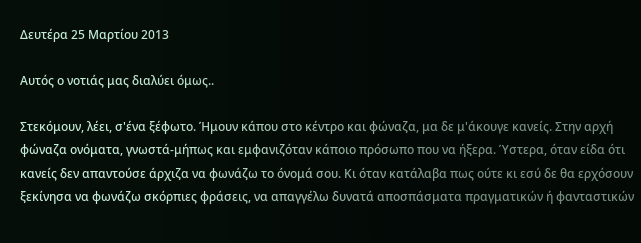Δευτέρα 25 Μαρτίου 2013

Αυτός ο νοτιάς μας διαλύει όμως..

Στεκόμουν, λέει, σ'ένα ξέφωτο. Ήμουν κάπου στο κέντρο και φώναζα, μα δε μ'άκουγε κανείς. Στην αρχή φώναζα ονόματα, γνωστά-μήπως και εμφανιζόταν κάποιο πρόσωπο που να ήξερα. Ύστερα, όταν είδα ότι κανείς δεν απαντούσε άρχιζα να φωνάζω το όνομά σου. Κι όταν κατάλαβα πως ούτε κι εσύ δε θα ερχόσουν ξεκίνησα να φωνάζω σκόρπιες φράσεις, να απαγγέλω δυνατά αποσπάσματα πραγματικών ή φανταστικών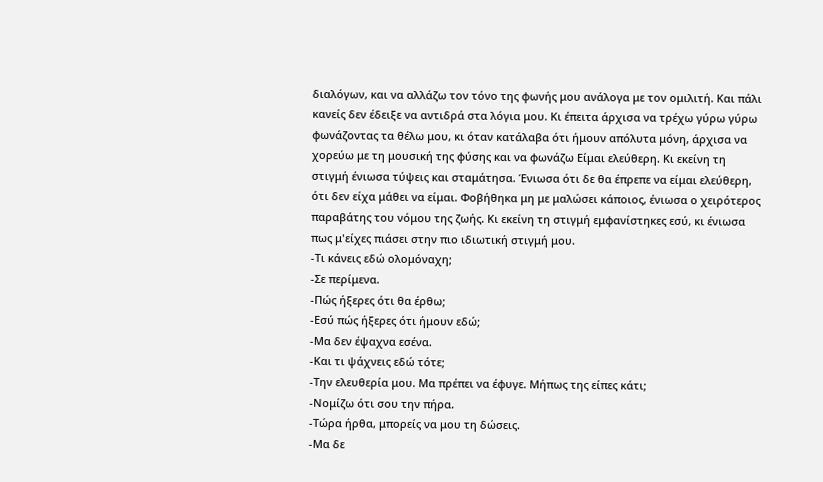διαλόγων, και να αλλάζω τον τόνο της φωνής μου ανάλογα με τον ομιλιτή. Και πάλι κανείς δεν έδειξε να αντιδρά στα λόγια μου. Κι έπειτα άρχισα να τρέχω γύρω γύρω φωνάζοντας τα θέλω μου, κι όταν κατάλαβα ότι ήμουν απόλυτα μόνη, άρχισα να χορεύω με τη μουσική της φύσης και να φωνάζω Είμαι ελεύθερη. Κι εκείνη τη στιγμή ένιωσα τύψεις και σταμάτησα. Ένιωσα ότι δε θα έπρεπε να είμαι ελεύθερη, ότι δεν είχα μάθει να είμαι. Φοβήθηκα μη με μαλώσει κάποιος, ένιωσα ο χειρότερος παραβάτης του νόμου της ζωής. Κι εκείνη τη στιγμή εμφανίστηκες εσύ, κι ένιωσα πως μ'είχες πιάσει στην πιο ιδιωτική στιγμή μου.
-Τι κάνεις εδώ ολομόναχη;
-Σε περίμενα.
-Πώς ήξερες ότι θα έρθω;
-Εσύ πώς ήξερες ότι ήμουν εδώ;
-Μα δεν έψαχνα εσένα.
-Και τι ψάχνεις εδώ τότε;
-Την ελευθερία μου. Μα πρέπει να έφυγε. Μήπως της είπες κάτι;
-Νομίζω ότι σου την πήρα.
-Τώρα ήρθα, μπορείς να μου τη δώσεις.
-Μα δε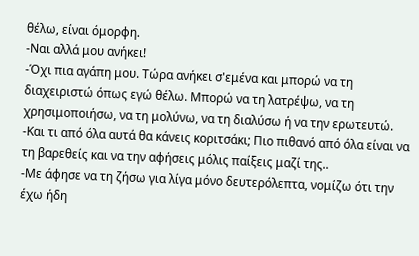θέλω, είναι όμορφη.
-Ναι αλλά μου ανήκει!
-Όχι πια αγάπη μου. Τώρα ανήκει σ'εμένα και μπορώ να τη διαχειριστώ όπως εγώ θέλω. Μπορώ να τη λατρέψω, να τη χρησιμοποιήσω, να τη μολύνω, να τη διαλύσω ή να την ερωτευτώ.
-Και τι από όλα αυτά θα κάνεις κοριτσάκι; Πιο πιθανό από όλα είναι να τη βαρεθείς και να την αφήσεις μόλις παίξεις μαζί της..
-Με άφησε να τη ζήσω για λίγα μόνο δευτερόλεπτα, νομίζω ότι την έχω ήδη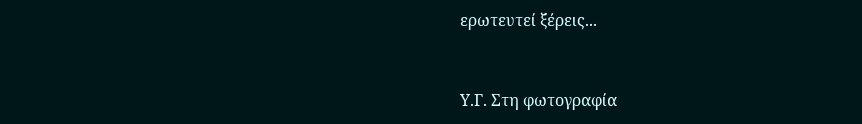ερωτευτεί ξέρεις...



Υ.Γ. Στη φωτογραφία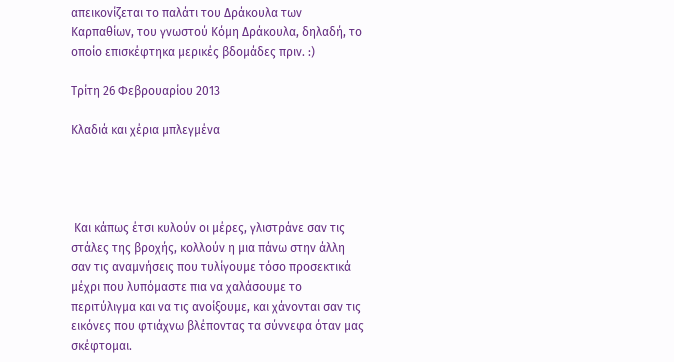απεικονίζεται το παλάτι του Δράκουλα των Καρπαθίων, του γνωστού Κόμη Δράκουλα, δηλαδή, το οποίο επισκέφτηκα μερικές βδομάδες πριν. :)

Τρίτη 26 Φεβρουαρίου 2013

Κλαδιά και χέρια μπλεγμένα




 Και κάπως έτσι κυλούν οι μέρες, γλιστράνε σαν τις στάλες της βροχής, κολλούν η μια πάνω στην άλλη σαν τις αναμνήσεις που τυλίγουμε τόσο προσεκτικά μέχρι που λυπόμαστε πια να χαλάσουμε το περιτύλιγμα και να τις ανοίξουμε, και χάνονται σαν τις εικόνες που φτιάχνω βλέποντας τα σύννεφα όταν μας σκέφτομαι.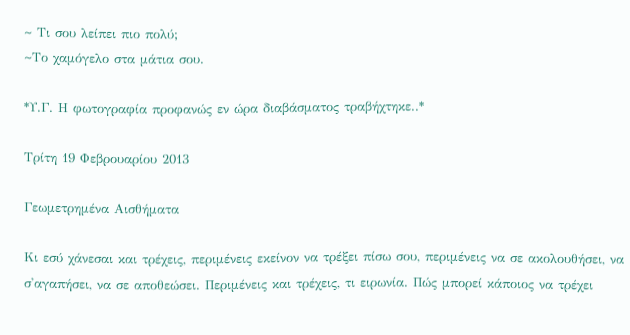~ Τι σου λείπει πιο πολύ;
~Το χαμόγελο στα μάτια σου.

*Υ.Γ. Η φωτογραφία προφανώς εν ώρα διαβάσματος τραβήχτηκε..*

Τρίτη 19 Φεβρουαρίου 2013

Γεωμετρημένα Αισθήματα

Κι εσύ χάνεσαι και τρέχεις, περιμένεις εκείνον να τρέξει πίσω σου, περιμένεις να σε ακολουθήσει, να σ'αγαπήσει, να σε αποθεώσει. Περιμένεις και τρέχεις, τι ειρωνία. Πώς μπορεί κάποιος να τρέχει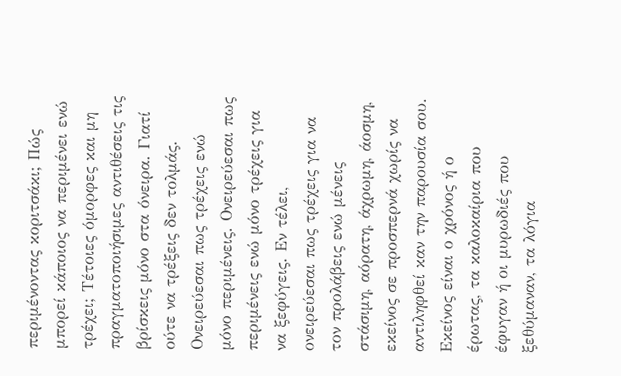περιμένοντας κοριτσάκι; Πώς μπορεί κάποιος να περιμένει ενώ τρέχει; Τέτοιες όμορφες και μη πραγματοποιήσιμες αντιθέσεις τις βρίσκεις μόνο στα όνειρα. Γιατί ούτε να τρέξεις δεν τολμάς. Ονειρεύεσαι πως τρέχεις ενώ μόνο περιμένεις. Ονειρεύεσαι πως περιμένεις ενώ μόνο τρέχεις για να ξεφύγεις. Εν τέλει, ονειρεύεσαι πως τρέχεις για να τον προλάβεις ενώ μένεις στάσιμη, αόρατη, άχρωμη, άοσμη, εκείνος σε προσπερνά χωρίς να αντιληφθεί καν την παρουσία σου. Εκείνος είναι ο χρόνος ή ο έρωτας, τα καλοκαίρια που έφυγαν ή οι μυρωδιές που ξεθύμαναν, τα λόγια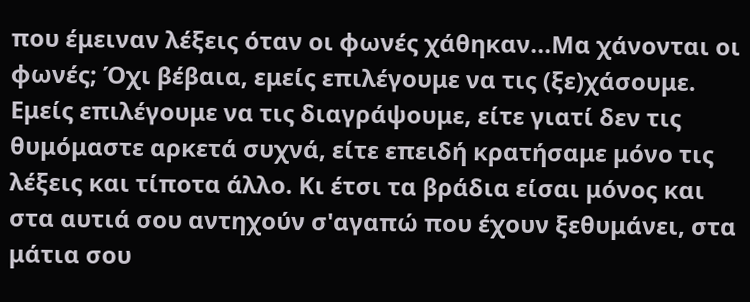που έμειναν λέξεις όταν οι φωνές χάθηκαν...Μα χάνονται οι φωνές; Όχι βέβαια, εμείς επιλέγουμε να τις (ξε)χάσουμε. Εμείς επιλέγουμε να τις διαγράψουμε, είτε γιατί δεν τις θυμόμαστε αρκετά συχνά, είτε επειδή κρατήσαμε μόνο τις λέξεις και τίποτα άλλο. Κι έτσι τα βράδια είσαι μόνος και στα αυτιά σου αντηχούν σ'αγαπώ που έχουν ξεθυμάνει, στα μάτια σου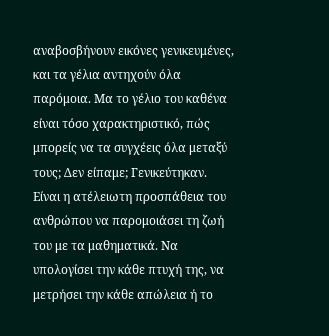αναβοσβήνουν εικόνες γενικευμένες, και τα γέλια αντηχούν όλα παρόμοια. Μα το γέλιο του καθένα είναι τόσο χαρακτηριστικό, πώς μπορείς να τα συγχέεις όλα μεταξύ τους; Δεν είπαμε; Γενικεύτηκαν. Είναι η ατέλειωτη προσπάθεια του ανθρώπου να παρομοιάσει τη ζωή του με τα μαθηματικά. Να υπολογίσει την κάθε πτυχή της, να μετρήσει την κάθε απώλεια ή το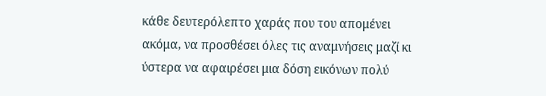κάθε δευτερόλεπτο χαράς που του απομένει ακόμα, να προσθέσει όλες τις αναμνήσεις μαζί κι ύστερα να αφαιρέσει μια δόση εικόνων πολύ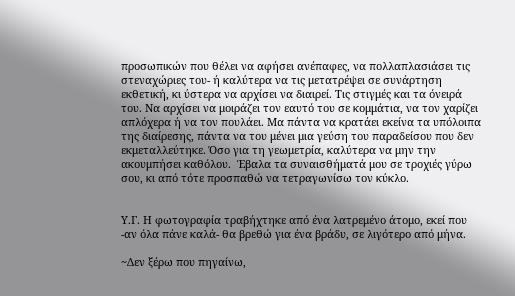προσωπικών που θέλει να αφήσει ανέπαφες, να πολλαπλασιάσει τις στεναχώριες του- ή καλύτερα να τις μετατρέψει σε συνάρτηση εκθετική, κι ύστερα να αρχίσει να διαιρεί. Τις στιγμές και τα όνειρά του. Να αρχίσει να μοιράζει τον εαυτό του σε κομμάτια, να τον χαρίζει απλόχερα ή να τον πουλάει. Μα πάντα να κρατάει εκείνα τα υπόλοιπα της διαίρεσης, πάντα να του μένει μια γεύση του παραδείσου που δεν εκμεταλλεύτηκε. Όσο για τη γεωμετρία, καλύτερα να μην την ακουμπήσει καθόλου.  Έβαλα τα συναισθήματά μου σε τροχιές γύρω σου, κι από τότε προσπαθώ να τετραγωνίσω τον κύκλο.


Υ.Γ. Η φωτογραφία τραβήχτηκε από ένα λατρεμένο άτομο, εκεί που -αν όλα πάνε καλά- θα βρεθώ για ένα βράδυ, σε λιγότερο από μήνα.

~Δεν ξέρω που πηγαίνω,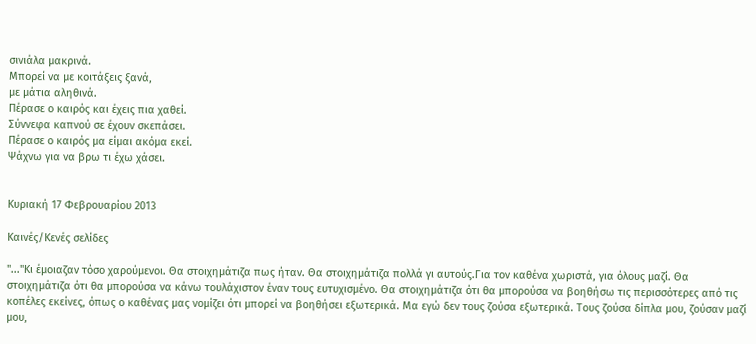σινιάλα μακρινά.
Μπορεί να με κοιτάξεις ξανά,
με μάτια αληθινά.
Πέρασε ο καιρός και έχεις πια χαθεί.
Σύννεφα καπνού σε έχουν σκεπάσει.
Πέρασε ο καιρός μα είμαι ακόμα εκεί.
Ψάχνω για να βρω τι έχω χάσει.


Κυριακή 17 Φεβρουαρίου 2013

Καινές/Κενές σελίδες

"..."Κι έμοιαζαν τόσο χαρούμενοι. Θα στοιχημάτιζα πως ήταν. Θα στοιχημάτιζα πολλά γι αυτούς.Για τον καθένα χωριστά, για όλους μαζί. Θα στοιχημάτιζα ότι θα μπορούσα να κάνω τουλάχιστον έναν τους ευτυχισμένο. Θα στοιχημάτιζα ότι θα μπορούσα να βοηθήσω τις περισσότερες από τις κοπέλες εκείνες, όπως ο καθένας μας νομίζει ότι μπορεί να βοηθήσει εξωτερικά. Μα εγώ δεν τους ζούσα εξωτερικά. Τους ζούσα δίπλα μου, ζούσαν μαζί μου,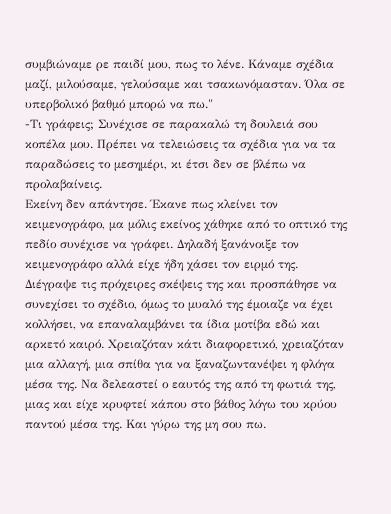συμβιώναμε ρε παιδί μου, πως το λένε. Κάναμε σχέδια μαζί, μιλούσαμε, γελούσαμε και τσακωνόμασταν. Όλα σε υπερβολικό βαθμό μπορώ να πω."
-Τι γράφεις; Συνέχισε σε παρακαλώ τη δουλειά σου κοπέλα μου. Πρέπει να τελειώσεις τα σχέδια για να τα παραδώσεις το μεσημέρι, κι έτσι δεν σε βλέπω να προλαβαίνεις.
Εκείνη δεν απάντησε. Έκανε πως κλείνει τον κειμενογράφο, μα μόλις εκείνος χάθηκε από το οπτικό της πεδίο συνέχισε να γράφει. Δηλαδή ξανάνοιξε τον κειμενογράφο αλλά είχε ήδη χάσει τον ειρμό της. Διέγραψε τις πρόχειρες σκέψεις της και προσπάθησε να συνεχίσει το σχέδιο, όμως το μυαλό της έμοιαζε να έχει κολλήσει, να επαναλαμβάνει τα ίδια μοτίβα εδώ και αρκετό καιρό. Χρειαζόταν κάτι διαφορετικό, χρειαζόταν μια αλλαγή, μια σπίθα για να ξαναζωντανέψει η φλόγα μέσα της. Να δελεαστεί ο εαυτός της από τη φωτιά της, μιας και είχε κρυφτεί κάπου στο βάθος λόγω του κρύου παντού μέσα της. Και γύρω της μη σου πω.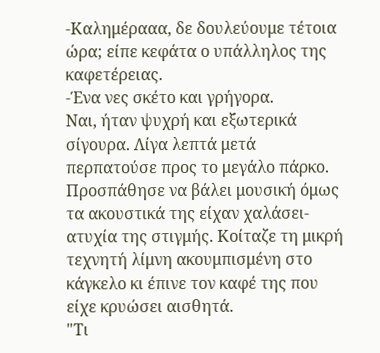-Καλημέρααα, δε δουλεύουμε τέτοια ώρα; είπε κεφάτα ο υπάλληλος της καφετέρειας.
-Ένα νες σκέτο και γρήγορα.
Ναι, ήταν ψυχρή και εξωτερικά σίγουρα. Λίγα λεπτά μετά περπατούσε προς το μεγάλο πάρκο. Προσπάθησε να βάλει μουσική όμως τα ακουστικά της είχαν χαλάσει-ατυχία της στιγμής. Κοίταζε τη μικρή τεχνητή λίμνη ακουμπισμένη στο κάγκελο κι έπινε τον καφέ της που είχε κρυώσει αισθητά.
"Τι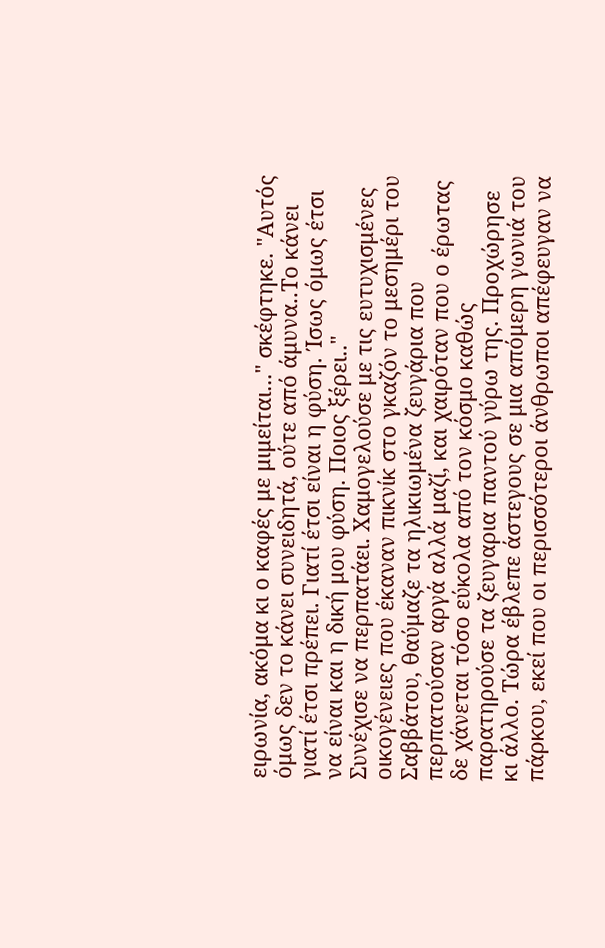ειρωνία, ακόμα κι ο καφές με μιμείται..." σκέφτηκε. "Αυτός όμως δεν το κάνει συνειδητά, ούτε από άμυνα..Το κάνει γιατί έτσι πρέπει. Γιατί έτσι είναι η φύση. Ίσως όμως έτσι να είναι και η δική μου φύση. Ποιος ξέρει.."
Συνέχισε να περπατάει. Χαμογελούσε με τις ευτυχισμένες οικογένειες που έκαναν πικνίκ στο γκαζόν το μεσημέρι του Σαββάτου, θαύμαζε τα ηλικιωμένα ζευγάρια που περπατούσαν αργά αλλά μαζί, και χαιρόταν που ο έρωτας δε χάνεται τόσο εύκολα από τον κόσμο καθώς παρατηρούσε τα ζευγαρια παντού γύρω της. Προχώρησε κι άλλο. Τώρα έβλεπε άστεγους σε μια απόμερη γωνιά του πάρκου, εκεί που οι περισσότεροι άνθρωποι απέφευγαν να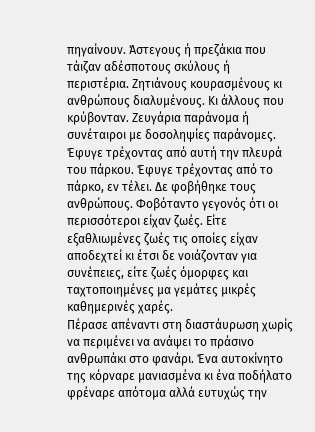πηγαίνουν. Άστεγους ή πρεζάκια που τάιζαν αδέσποτους σκύλους ή περιστέρια. Ζητιάνους κουρασμένους κι ανθρώπους διαλυμένους. Κι άλλους που κρύβονταν. Ζευγάρια παράνομα ή συνέταιροι με δοσοληψίες παράνομες. Έφυγε τρέχοντας από αυτή την πλευρά του πάρκου. Έφυγε τρέχοντας από το πάρκο, εν τέλει. Δε φοβήθηκε τους ανθρώπους. Φοβόταντο γεγονός ότι οι περισσότεροι είχαν ζωές. Είτε εξαθλιωμένες ζωές τις οποίες είχαν αποδεχτεί κι έτσι δε νοιάζονταν για συνέπειες, είτε ζωές όμορφες και ταχτοποιημένες μα γεμάτες μικρές καθημερινές χαρές.
Πέρασε απέναντι στη διαστάυρωση χωρίς να περιμένει να ανάψει το πράσινο ανθρωπάκι στο φανάρι. Ένα αυτοκίνητο της κόρναρε μανιασμένα κι ένα ποδήλατο φρέναρε απότομα αλλά ευτυχώς την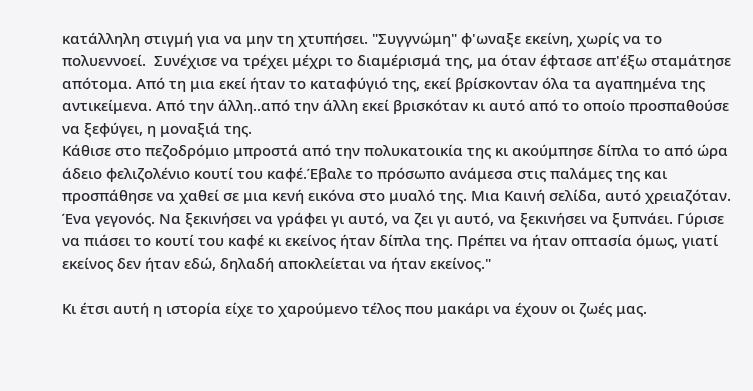κατάλληλη στιγμή για να μην τη χτυπήσει. "Συγγνώμη" φ'ωναξε εκείνη, χωρίς να το πολυεννοεί.  Συνέχισε να τρέχει μέχρι το διαμέρισμά της, μα όταν έφτασε απ'έξω σταμάτησε απότομα. Από τη μια εκεί ήταν το καταφύγιό της, εκεί βρίσκονταν όλα τα αγαπημένα της αντικείμενα. Από την άλλη..από την άλλη εκεί βρισκόταν κι αυτό από το οποίο προσπαθούσε να ξεφύγει, η μοναξιά της.
Κάθισε στο πεζοδρόμιο μπροστά από την πολυκατοικία της κι ακούμπησε δίπλα το από ώρα άδειο φελιζολένιο κουτί του καφέ.Έβαλε το πρόσωπο ανάμεσα στις παλάμες της και προσπάθησε να χαθεί σε μια κενή εικόνα στο μυαλό της. Μια Καινή σελίδα, αυτό χρειαζόταν. Ένα γεγονός. Να ξεκινήσει να γράφει γι αυτό, να ζει γι αυτό, να ξεκινήσει να ξυπνάει. Γύρισε να πιάσει το κουτί του καφέ κι εκείνος ήταν δίπλα της. Πρέπει να ήταν οπτασία όμως, γιατί εκείνος δεν ήταν εδώ, δηλαδή αποκλείεται να ήταν εκείνος."

Κι έτσι αυτή η ιστορία είχε το χαρούμενο τέλος που μακάρι να έχουν οι ζωές μας.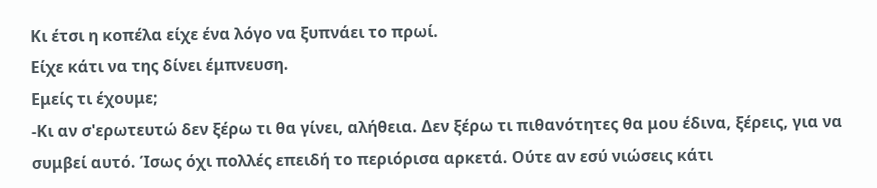Κι έτσι η κοπέλα είχε ένα λόγο να ξυπνάει το πρωί.
Είχε κάτι να της δίνει έμπνευση.
Εμείς τι έχουμε;
-Κι αν σ'ερωτευτώ δεν ξέρω τι θα γίνει, αλήθεια. Δεν ξέρω τι πιθανότητες θα μου έδινα, ξέρεις, για να συμβεί αυτό. Ίσως όχι πολλές επειδή το περιόρισα αρκετά. Ούτε αν εσύ νιώσεις κάτι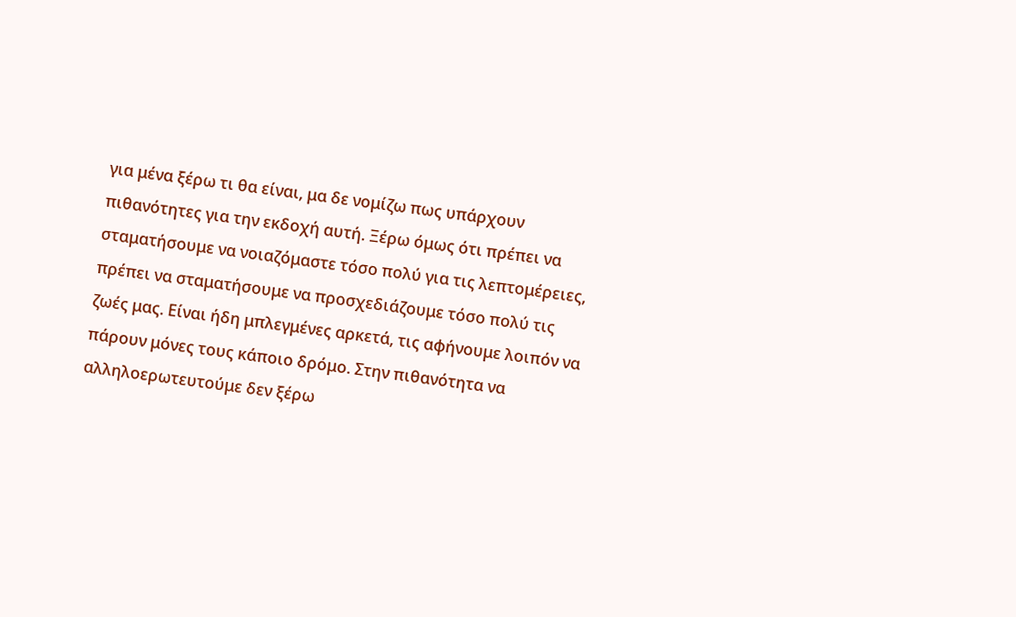για μένα ξέρω τι θα είναι, μα δε νομίζω πως υπάρχουν πιθανότητες για την εκδοχή αυτή. Ξέρω όμως ότι πρέπει να σταματήσουμε να νοιαζόμαστε τόσο πολύ για τις λεπτομέρειες, πρέπει να σταματήσουμε να προσχεδιάζουμε τόσο πολύ τις ζωές μας. Είναι ήδη μπλεγμένες αρκετά, τις αφήνουμε λοιπόν να πάρουν μόνες τους κάποιο δρόμο. Στην πιθανότητα να αλληλοερωτευτούμε δεν ξέρω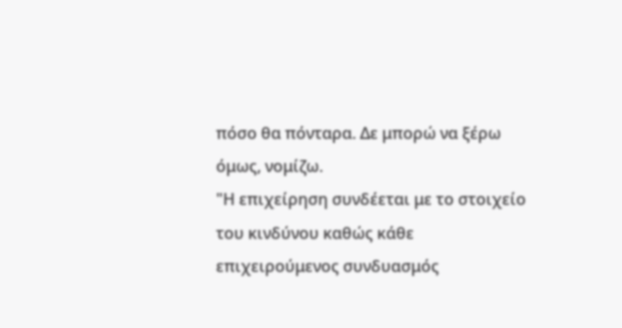πόσο θα πόνταρα. Δε μπορώ να ξέρω όμως, νομίζω.
"Η επιχείρηση συνδέεται με το στοιχείο του κινδύνου καθώς κάθε επιχειρούμενος συνδυασμός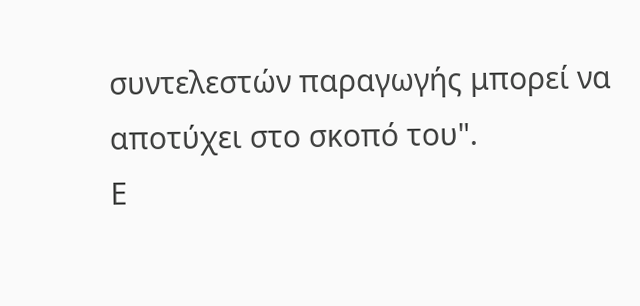συντελεστών παραγωγής μπορεί να αποτύχει στο σκοπό του".
Ε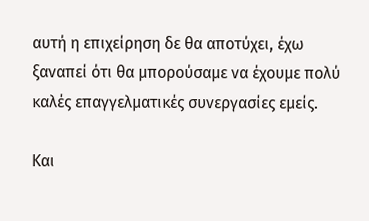αυτή η επιχείρηση δε θα αποτύχει, έχω ξαναπεί ότι θα μπορούσαμε να έχουμε πολύ καλές επαγγελματικές συνεργασίες εμείς.

Και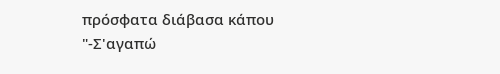πρόσφατα διάβασα κάπου
"-Σ'αγαπώ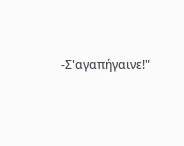-Σ'αγαπήγαινε!"